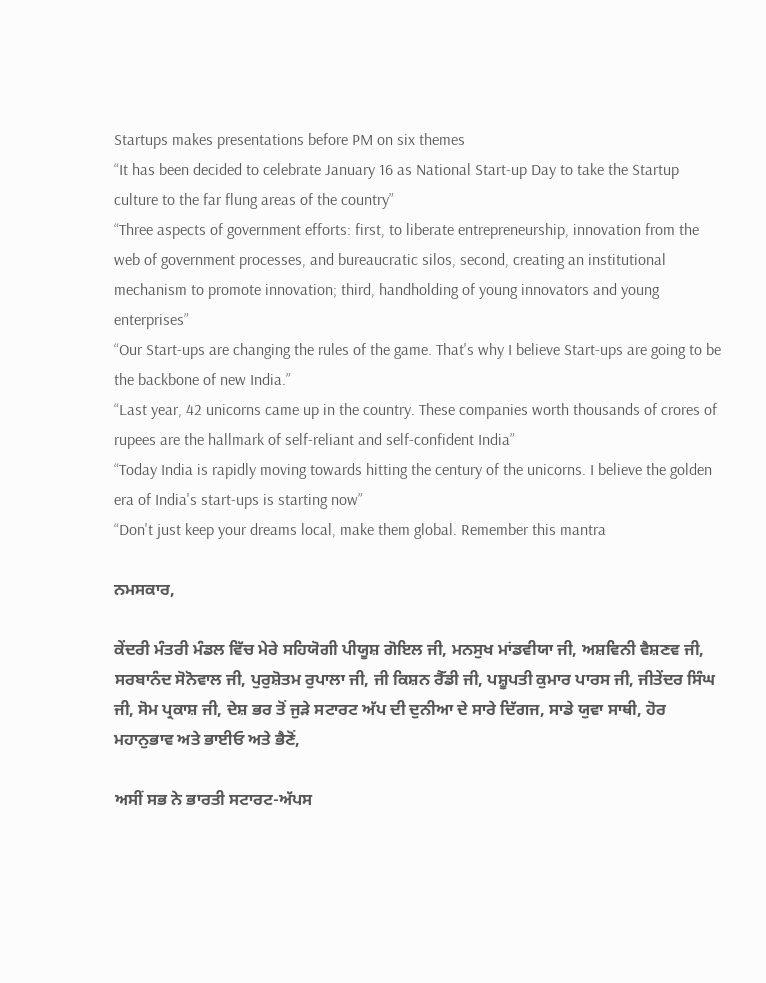Startups makes presentations before PM on six themes
“It has been decided to celebrate January 16 as National Start-up Day to take the Startup culture to the far flung areas of the country”
“Three aspects of government efforts: first, to liberate entrepreneurship, innovation from the web of government processes, and bureaucratic silos, second, creating an institutional mechanism to promote innovation; third, handholding of young innovators and young enterprises”
“Our Start-ups are changing the rules of the game. That's why I believe Start-ups are going to be the backbone of new India.”
“Last year, 42 unicorns came up in the country. These companies worth thousands of crores of rupees are the hallmark of self-reliant and self-confident India”
“Today India is rapidly moving towards hitting the century of the unicorns. I believe the golden era of India's start-ups is starting now”
“Don't just keep your dreams local, make them global. Remember this mantra

ਨਮਸ‍ਕਾਰ,

ਕੇਂਦਰੀ ਮੰਤਰੀ ਮੰਡਲ ਵਿੱਚ ਮੇਰੇ ਸਹਿਯੋਗੀ ਪੀਯੂਸ਼ ਗੋਇਲ ਜੀ, ਮਨਸੁਖ ਮਾਂਡਵੀਯਾ ਜੀ, ਅਸ਼ਵਿਨੀ ਵੈਸ਼ਣਵ ਜੀ, ਸਰਬਾਨੰਦ ਸੋਨੋਵਾਲ ਜੀ, ਪੁਰੁਸ਼ੋਤਮ ਰੁਪਾਲਾ ਜੀ, ਜੀ ਕਿਸ਼ਨ ਰੈੱਡੀ ਜੀ, ਪਸ਼ੂਪਤੀ ਕੁਮਾਰ ਪਾਰਸ ਜੀ, ਜੀਤੇਂਦਰ ਸਿੰਘ ਜੀ, ਸੋਮ ਪ੍ਰਕਾਸ਼ ਜੀ, ਦੇਸ਼ ਭਰ ਤੋਂ ਜੁੜੇ ਸਟਾਰਟ ਅੱਪ ਦੀ ਦੁਨੀਆ ਦੇ ਸਾਰੇ ਦਿੱਗਜ, ਸਾਡੇ ਯੁਵਾ ਸਾਥੀ, ਹੋਰ ਮਹਾਨੁਭਾਵ ਅਤੇ ਭਾਈਓ ਅਤੇ ਭੈਣੋਂ,

ਅਸੀਂ ਸਭ ਨੇ ਭਾਰਤੀ ਸਟਾਰਟ-ਅੱਪਸ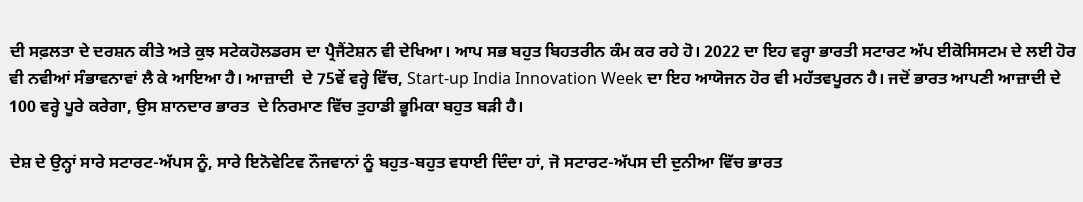ਦੀ ਸਫ਼ਲਤਾ ਦੇ ਦਰਸ਼ਨ ਕੀਤੇ ਅਤੇ ਕੁਝ ਸਟੇਕਹੋਲਡਰਸ ਦਾ ਪ੍ਰੈਜੈਂਟੇਸ਼ਨ ਵੀ ਦੇਖਿਆ। ਆਪ ਸਭ ਬਹੁਤ ਬਿਹਤਰੀਨ ਕੰਮ ਕਰ ਰਹੇ ਹੋ। 2022 ਦਾ ਇਹ ਵਰ੍ਹਾ ਭਾਰਤੀ ਸਟਾਰਟ ਅੱਪ ਈਕੋਸਿਸਟਮ ਦੇ ਲਈ ਹੋਰ ਵੀ ਨਵੀਆਂ ਸੰਭਾਵਨਾਵਾਂ ਲੈ ਕੇ ਆਇਆ ਹੈ। ਆਜ਼ਾਦੀ  ਦੇ 75ਵੇਂ ਵਰ੍ਹੇ ਵਿੱਚ, Start-up India Innovation Week ਦਾ ਇਹ ਆਯੋਜਨ ਹੋਰ ਵੀ ਮਹੱਤਵਪੂਰਨ ਹੈ। ਜਦੋਂ ਭਾਰਤ ਆਪਣੀ ਆਜ਼ਾਦੀ ਦੇ 100 ਵਰ੍ਹੇ ਪੂਰੇ ਕਰੇਗਾ, ਉਸ ਸ਼ਾਨਦਾਰ ਭਾਰਤ  ਦੇ ਨਿਰਮਾਣ ਵਿੱਚ ਤੁਹਾਡੀ ਭੂਮਿਕਾ ਬਹੁਤ ਬੜੀ ਹੈ।

ਦੇਸ਼ ਦੇ ਉਨ੍ਹਾਂ ਸਾਰੇ ਸਟਾਰਟ-ਅੱਪਸ ਨੂੰ, ਸਾਰੇ ਇਨੋਵੇਟਿਵ ਨੌਜਵਾਨਾਂ ਨੂੰ ਬਹੁਤ-ਬਹੁਤ ਵਧਾਈ ਦਿੰਦਾ ਹਾਂ, ਜੋ ਸਟਾਰਟ-ਅੱਪਸ ਦੀ ਦੁਨੀਆ ਵਿੱਚ ਭਾਰਤ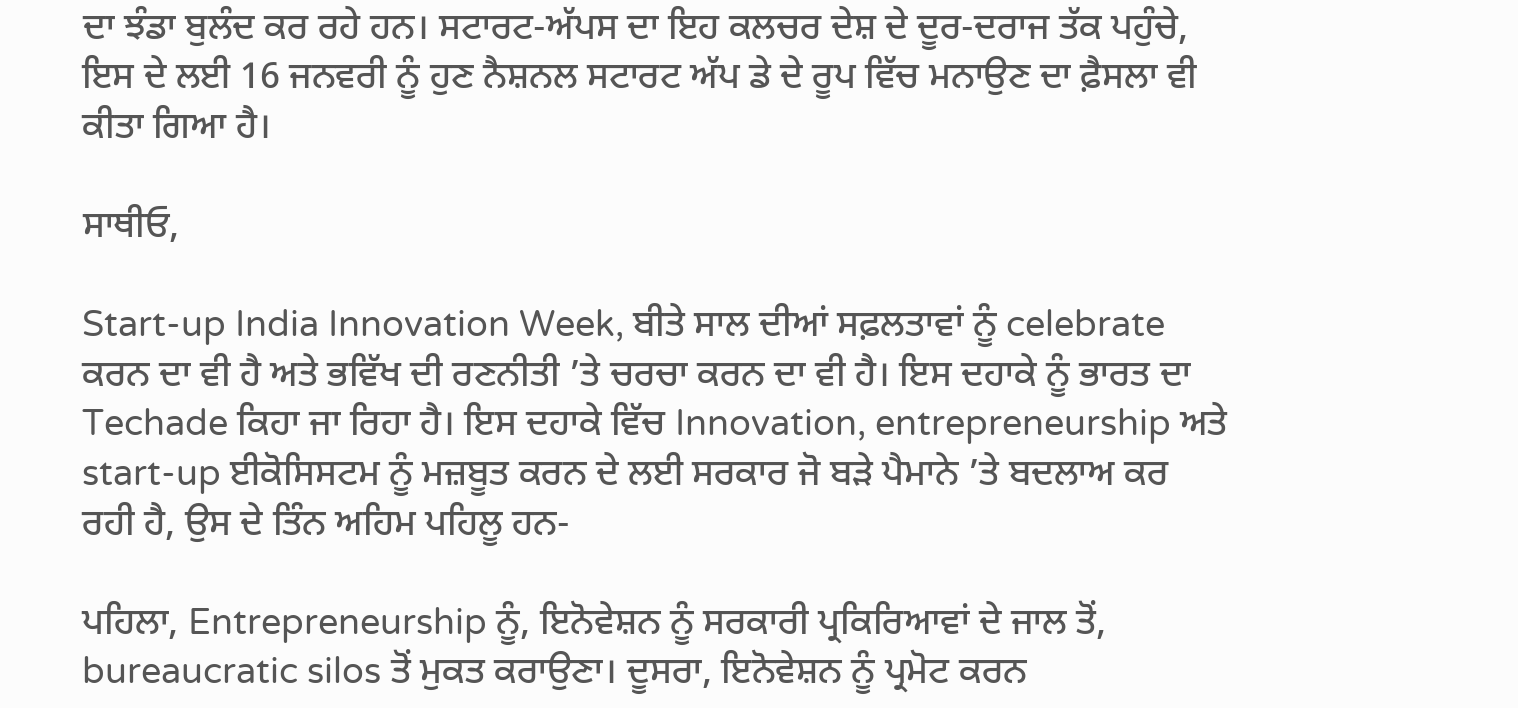ਦਾ ਝੰਡਾ ਬੁਲੰਦ ਕਰ ਰਹੇ ਹਨ। ਸਟਾਰਟ-ਅੱਪਸ ਦਾ ਇਹ ਕਲਚਰ ਦੇਸ਼ ਦੇ ਦੂਰ-ਦਰਾਜ ਤੱਕ ਪਹੁੰਚੇ, ਇਸ ਦੇ ਲਈ 16 ਜਨਵਰੀ ਨੂੰ ਹੁਣ ਨੈਸ਼ਨਲ ਸਟਾਰਟ ਅੱਪ ਡੇ ਦੇ ਰੂਪ ਵਿੱਚ ਮਨਾਉਣ ਦਾ ਫ਼ੈਸਲਾ ਵੀ ਕੀਤਾ ਗਿਆ ਹੈ।

ਸਾਥੀਓ,

Start-up India Innovation Week, ਬੀਤੇ ਸਾਲ ਦੀਆਂ ਸਫ਼ਲਤਾਵਾਂ ਨੂੰ celebrate ਕਰਨ ਦਾ ਵੀ ਹੈ ਅਤੇ ਭਵਿੱਖ ਦੀ ਰਣਨੀਤੀ ’ਤੇ ਚਰਚਾ ਕਰਨ ਦਾ ਵੀ ਹੈ। ਇਸ ਦਹਾਕੇ ਨੂੰ ਭਾਰਤ ਦਾ Techade ਕਿਹਾ ਜਾ ਰਿਹਾ ਹੈ। ਇਸ ਦਹਾਕੇ ਵਿੱਚ Innovation, entrepreneurship ਅਤੇ start-up ਈਕੋਸਿਸਟਮ ਨੂੰ ਮਜ਼ਬੂਤ ਕਰਨ ਦੇ ਲਈ ਸਰਕਾਰ ਜੋ ਬੜੇ ਪੈਮਾਨੇ ’ਤੇ ਬਦਲਾਅ ਕਰ ਰਹੀ ਹੈ, ਉਸ ਦੇ ਤਿੰਨ ਅਹਿਮ ਪਹਿਲੂ ਹਨ-

ਪਹਿਲਾ, Entrepreneurship ਨੂੰ, ਇਨੋਵੇਸ਼ਨ ਨੂੰ ਸਰਕਾਰੀ ਪ੍ਰਕਿਰਿਆਵਾਂ ਦੇ ਜਾਲ ਤੋਂ,  bureaucratic silos ਤੋਂ ਮੁਕਤ ਕਰਾਉਣਾ। ਦੂਸਰਾ, ਇਨੋਵੇਸ਼ਨ ਨੂੰ ਪ੍ਰਮੋਟ ਕਰਨ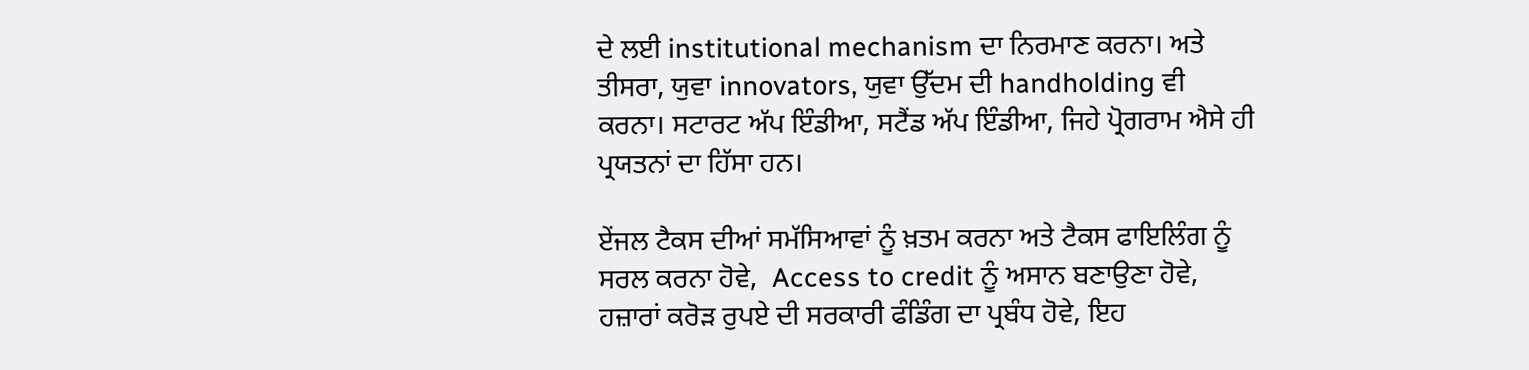ਦੇ ਲਈ institutional mechanism ਦਾ ਨਿਰਮਾਣ ਕਰਨਾ। ਅਤੇ ਤੀਸਰਾ, ਯੁਵਾ innovators, ਯੁਵਾ ਉੱਦਮ ਦੀ handholding ਵੀ ਕਰਨਾ। ਸਟਾਰਟ ਅੱਪ ਇੰਡੀਆ, ਸਟੈਂਡ ਅੱਪ ਇੰਡੀਆ, ਜਿਹੇ ਪ੍ਰੋਗਰਾਮ ਐਸੇ ਹੀ ਪ੍ਰਯਤਨਾਂ ਦਾ ਹਿੱਸਾ ਹਨ।

ਏਂਜਲ ਟੈਕਸ ਦੀਆਂ ਸਮੱਸਿਆਵਾਂ ਨੂੰ ਖ਼ਤਮ ਕਰਨਾ ਅਤੇ ਟੈਕਸ ਫਾਇਲਿੰਗ ਨੂੰ ਸਰਲ ਕਰਨਾ ਹੋਵੇ,  Access to credit ਨੂੰ ਅਸਾਨ ਬਣਾਉਣਾ ਹੋਵੇ, ਹਜ਼ਾਰਾਂ ਕਰੋੜ ਰੁਪਏ ਦੀ ਸਰਕਾਰੀ ਫੰਡਿੰਗ ਦਾ ਪ੍ਰਬੰਧ ਹੋਵੇ, ਇਹ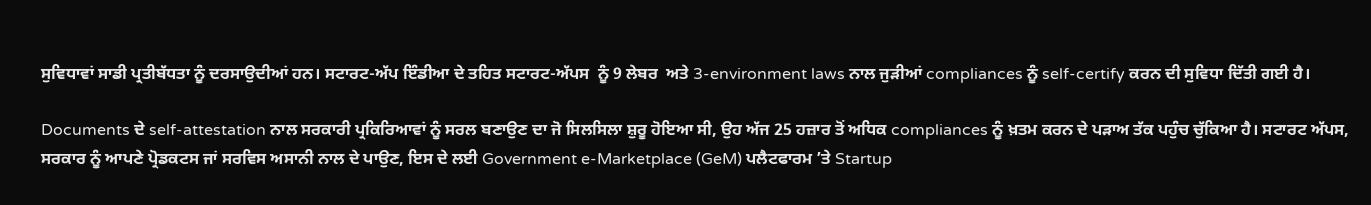ਸੁਵਿਧਾਵਾਂ ਸਾਡੀ ਪ੍ਰਤੀਬੱਧਤਾ ਨੂੰ ਦਰਸਾਉਦੀਆਂ ਹਨ। ਸਟਾਰਟ-ਅੱਪ ਇੰਡੀਆ ਦੇ ਤਹਿਤ ਸਟਾਰਟ-ਅੱਪਸ  ਨੂੰ 9 ਲੇਬਰ  ਅਤੇ 3-environment laws ਨਾਲ ਜੁੜੀਆਂ compliances ਨੂੰ self-certify ਕਰਨ ਦੀ ਸੁਵਿਧਾ ਦਿੱਤੀ ਗਈ ਹੈ।

Documents ਦੇ self-attestation ਨਾਲ ਸਰਕਾਰੀ ਪ੍ਰਕਿਰਿਆਵਾਂ ਨੂੰ ਸਰਲ ਬਣਾਉਣ ਦਾ ਜੋ ਸਿਲਸਿਲਾ ਸ਼ੁਰੂ ਹੋਇਆ ਸੀ, ਉਹ ਅੱਜ 25 ਹਜ਼ਾਰ ਤੋਂ ਅਧਿਕ compliances ਨੂੰ ਖ਼ਤਮ ਕਰਨ ਦੇ ਪੜਾਅ ਤੱਕ ਪਹੁੰਚ ਚੁੱਕਿਆ ਹੈ। ਸਟਾਰਟ ਅੱਪਸ, ਸਰਕਾਰ ਨੂੰ ਆਪਣੇ ਪ੍ਰੋਡਕਟਸ ਜਾਂ ਸਰਵਿਸ ਅਸਾਨੀ ਨਾਲ ਦੇ ਪਾਉਣ, ਇਸ ਦੇ ਲਈ Government e-Marketplace (GeM) ਪਲੈਟਫਾਰਮ ’ਤੇ Startup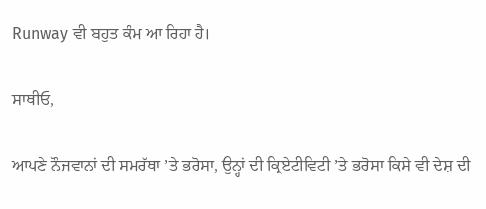Runway ਵੀ ਬਹੁਤ ਕੰਮ ਆ ਰਿਹਾ ਹੈ।

ਸਾਥੀਓ,

ਆਪਣੇ ਨੌਜਵਾਨਾਂ ਦੀ ਸਮਰੱਥਾ ’ਤੇ ਭਰੋਸਾ, ਉਨ੍ਹਾਂ ਦੀ ਕ੍ਰਿਏਟੀਵਿਟੀ ’ਤੇ ਭਰੋਸਾ ਕਿਸੇ ਵੀ ਦੇਸ਼ ਦੀ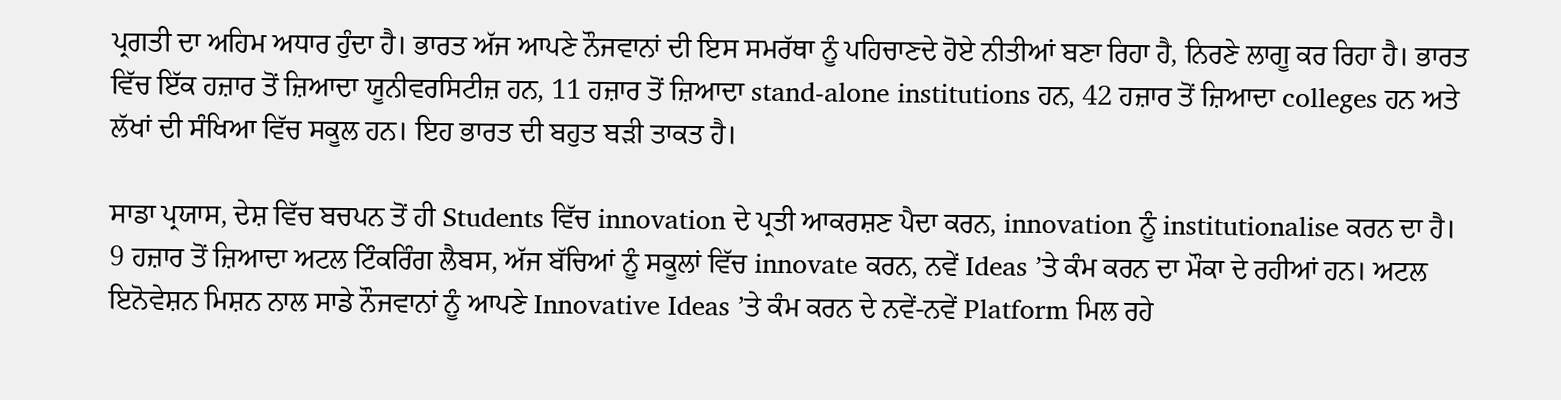ਪ੍ਰਗਤੀ ਦਾ ਅਹਿਮ ਅਧਾਰ ਹੁੰਦਾ ਹੈ। ਭਾਰਤ ਅੱਜ ਆਪਣੇ ਨੌਜਵਾਨਾਂ ਦੀ ਇਸ ਸਮਰੱਥਾ ਨੂੰ ਪਹਿਚਾਣਦੇ ਹੋਏ ਨੀਤੀਆਂ ਬਣਾ ਰਿਹਾ ਹੈ, ਨਿਰਣੇ ਲਾਗੂ ਕਰ ਰਿਹਾ ਹੈ। ਭਾਰਤ ਵਿੱਚ ਇੱਕ ਹਜ਼ਾਰ ਤੋਂ ਜ਼ਿਆਦਾ ਯੂਨੀਵਰਸਿਟੀਜ਼ ਹਨ, 11 ਹਜ਼ਾਰ ਤੋਂ ਜ਼ਿਆਦਾ stand-alone institutions ਹਨ, 42 ਹਜ਼ਾਰ ਤੋਂ ਜ਼ਿਆਦਾ colleges ਹਨ ਅਤੇ ਲੱਖਾਂ ਦੀ ਸੰਖਿਆ ਵਿੱਚ ਸਕੂਲ ਹਨ। ਇਹ ਭਾਰਤ ਦੀ ਬਹੁਤ ਬੜੀ ਤਾਕਤ ਹੈ।

ਸਾਡਾ ਪ੍ਰਯਾਸ, ਦੇਸ਼ ਵਿੱਚ ਬਚਪਨ ਤੋਂ ਹੀ Students ਵਿੱਚ innovation ਦੇ ਪ੍ਰਤੀ ਆਕਰਸ਼ਣ ਪੈਦਾ ਕਰਨ, innovation ਨੂੰ institutionalise ਕਰਨ ਦਾ ਹੈ। 9 ਹਜ਼ਾਰ ਤੋਂ ਜ਼ਿਆਦਾ ਅਟਲ ਟਿੰਕਰਿੰਗ ਲੈਬਸ, ਅੱਜ ਬੱਚਿਆਂ ਨੂੰ ਸਕੂਲਾਂ ਵਿੱਚ innovate ਕਰਨ, ਨਵੇਂ Ideas ’ਤੇ ਕੰਮ ਕਰਨ ਦਾ ਮੌਕਾ ਦੇ ਰਹੀਆਂ ਹਨ। ਅਟਲ ਇਨੋਵੇਸ਼ਨ ਮਿਸ਼ਨ ਨਾਲ ਸਾਡੇ ਨੌਜਵਾਨਾਂ ਨੂੰ ਆਪਣੇ Innovative Ideas ’ਤੇ ਕੰਮ ਕਰਨ ਦੇ ਨਵੇਂ-ਨਵੇਂ Platform ਮਿਲ ਰਹੇ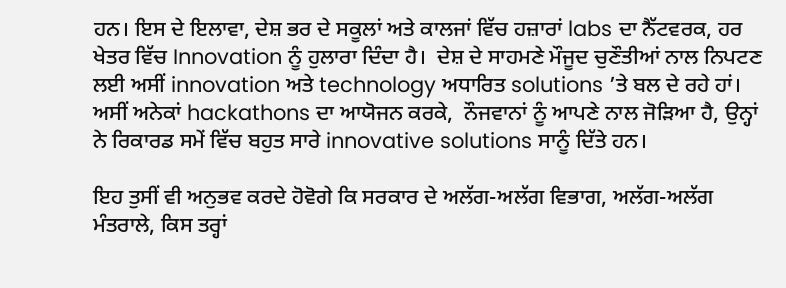ਹਨ। ਇਸ ਦੇ ਇਲਾਵਾ, ਦੇਸ਼ ਭਰ ਦੇ ਸਕੂਲਾਂ ਅਤੇ ਕਾਲਜਾਂ ਵਿੱਚ ਹਜ਼ਾਰਾਂ labs ਦਾ ਨੈੱਟਵਰਕ, ਹਰ ਖੇਤਰ ਵਿੱਚ Innovation ਨੂੰ ਹੁਲਾਰਾ ਦਿੰਦਾ ਹੈ।  ਦੇਸ਼ ਦੇ ਸਾਹਮਣੇ ਮੌਜੂਦ ਚੁਣੌਤੀਆਂ ਨਾਲ ਨਿਪਟਣ ਲਈ ਅਸੀਂ innovation ਅਤੇ technology ਅਧਾਰਿਤ solutions ’ਤੇ ਬਲ ਦੇ ਰਹੇ ਹਾਂ। ਅਸੀਂ ਅਨੇਕਾਂ hackathons ਦਾ ਆਯੋਜਨ ਕਰਕੇ,  ਨੌਜਵਾਨਾਂ ਨੂੰ ਆਪਣੇ ਨਾਲ ਜੋੜਿਆ ਹੈ, ਉਨ੍ਹਾਂ ਨੇ ਰਿਕਾਰਡ ਸਮੇਂ ਵਿੱਚ ਬਹੁਤ ਸਾਰੇ innovative solutions ਸਾਨੂੰ ਦਿੱਤੇ ਹਨ।

ਇਹ ਤੁਸੀਂ ਵੀ ਅਨੁਭਵ ਕਰਦੇ ਹੋਵੋਗੇ ਕਿ ਸਰਕਾਰ ਦੇ ਅਲੱਗ-ਅਲੱਗ ਵਿਭਾਗ, ਅਲੱਗ-ਅਲੱਗ ਮੰਤਰਾਲੇ, ਕਿਸ ਤਰ੍ਹਾਂ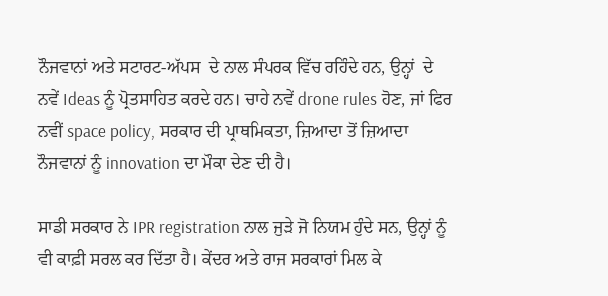ਨੌਜਵਾਨਾਂ ਅਤੇ ਸਟਾਰਟ-ਅੱਪਸ  ਦੇ ਨਾਲ ਸੰਪਰਕ ਵਿੱਚ ਰਹਿੰਦੇ ਹਨ, ਉਨ੍ਹਾਂ  ਦੇ ਨਵੇਂ Ideas ਨੂੰ ਪ੍ਰੋਤਸਾਹਿਤ ਕਰਦੇ ਹਨ। ਚਾਹੇ ਨਵੇਂ drone rules ਹੋਣ, ਜਾਂ ਫਿਰ ਨਵੀਂ space policy, ਸਰਕਾਰ ਦੀ ਪ੍ਰਾਥਮਿਕਤਾ, ਜ਼ਿਆਦਾ ਤੋਂ ਜ਼ਿਆਦਾ ਨੌਜਵਾਨਾਂ ਨੂੰ innovation ਦਾ ਮੌਕਾ ਦੇਣ ਦੀ ਹੈ।

ਸਾਡੀ ਸਰਕਾਰ ਨੇ IPR registration ਨਾਲ ਜੁੜੇ ਜੋ ਨਿਯਮ ਹੁੰਦੇ ਸਨ, ਉਨ੍ਹਾਂ ਨੂੰ ਵੀ ਕਾਫ਼ੀ ਸਰਲ ਕਰ ਦਿੱਤਾ ਹੈ। ਕੇਂਦਰ ਅਤੇ ਰਾਜ ਸਰਕਾਰਾਂ ਮਿਲ ਕੇ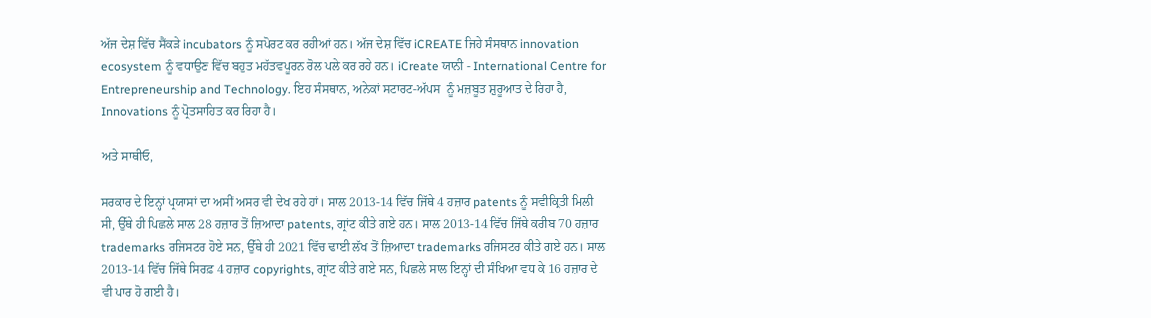ਅੱਜ ਦੇਸ਼ ਵਿੱਚ ਸੈਂਕੜੇ incubators ਨੂੰ ਸਪੋਰਟ ਕਰ ਰਹੀਆਂ ਹਨ। ਅੱਜ ਦੇਸ਼ ਵਿੱਚ iCREATE ਜਿਹੇ ਸੰਸ‍ਥਾਨ innovation ecosystem ਨੂੰ ਵਧਾਉਣ ਵਿੱਚ ਬਹੁਤ ਮਹੱਤ‍ਵਪੂਰਨ ਰੋਲ ਪ‍ਲੇ ਕਰ ਰਹੇ ਹਨ। iCreate ਯਾਨੀ - International Centre for Entrepreneurship and Technology. ਇਹ ਸੰਸਥਾਨ, ਅਨੇਕਾਂ ਸਟਾਰਟ-ਅੱਪਸ  ਨੂੰ ਮਜ਼ਬੂਤ ਸ਼ੁਰੂਆਤ ਦੇ ਰਿਹਾ ਹੈ, Innovations ਨੂੰ ਪ੍ਰੋਤਸਾਹਿਤ ਕਰ ਰਿਹਾ ਹੈ।

ਅਤੇ ਸਾਥੀਓ,

ਸਰਕਾਰ ਦੇ ਇਨ੍ਹਾਂ ਪ੍ਰਯਾਸਾਂ ਦਾ ਅਸੀਂ ਅਸਰ ਵੀ ਦੇਖ ਰਹੇ ਹਾਂ। ਸਾਲ 2013-14 ਵਿੱਚ ਜਿੱਥੇ 4 ਹਜ਼ਾਰ patents ਨੂੰ ਸਵੀਕ੍ਰਿਤੀ ਮਿਲੀ ਸੀ, ਉੱਥੇ ਹੀ ਪਿਛਲੇ ਸਾਲ 28 ਹਜ਼ਾਰ ਤੋਂ ਜ਼ਿਆਦਾ patents, ਗ੍ਰਾਂਟ ਕੀਤੇ ਗਏ ਹਨ। ਸਾਲ 2013-14 ਵਿੱਚ ਜਿੱਥੇ ਕਰੀਬ 70 ਹਜ਼ਾਰ trademarks ਰਜਿਸਟਰ ਹੋਏ ਸਨ, ਉੱਥੇ ਹੀ 2021 ਵਿੱਚ ਢਾਈ ਲੱਖ ਤੋਂ ਜ਼ਿਆਦਾ trademarks ਰਜਿਸਟਰ ਕੀਤੇ ਗਏ ਹਨ। ਸਾਲ 2013-14 ਵਿੱਚ ਜਿੱਥੇ ਸਿਰਫ਼ 4 ਹਜ਼ਾਰ copyrights, ਗ੍ਰਾਂਟ ਕੀਤੇ ਗਏ ਸਨ, ਪਿਛਲੇ ਸਾਲ ਇਨ੍ਹਾਂ ਦੀ ਸੰਖਿਆ ਵਧ ਕੇ 16 ਹਜ਼ਾਰ ਦੇ ਵੀ ਪਾਰ ਹੋ ਗਈ ਹੈ।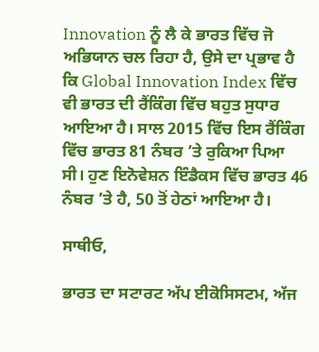Innovation ਨੂੰ ਲੈ ਕੇ ਭਾਰਤ ਵਿੱਚ ਜੋ ਅਭਿਯਾਨ ਚਲ ਰਿਹਾ ਹੈ, ਉਸੇ ਦਾ ਪ੍ਰਭਾਵ ਹੈ ਕਿ Global Innovation Index ਵਿੱਚ ਵੀ ਭਾਰਤ ਦੀ ਰੈਂਕਿੰਗ ਵਿੱਚ ਬਹੁਤ ਸੁਧਾਰ ਆਇਆ ਹੈ। ਸਾਲ 2015 ਵਿੱਚ ਇਸ ਰੈਂਕਿੰਗ ਵਿੱਚ ਭਾਰਤ 81 ਨੰਬਰ ’ਤੇ ਰੁਕਿਆ ਪਿਆ ਸੀ। ਹੁਣ ਇਨੋਵੇਸ਼ਨ ਇੰਡੈਕਸ ਵਿੱਚ ਭਾਰਤ 46 ਨੰਬਰ ’ਤੇ ਹੈ, 50 ਤੋਂ ਹੇਠਾਂ ਆਇਆ ਹੈ।

ਸਾਥੀਓ,

ਭਾਰਤ ਦਾ ਸਟਾਰਟ ਅੱਪ ਈਕੋਸਿਸਟਮ, ਅੱਜ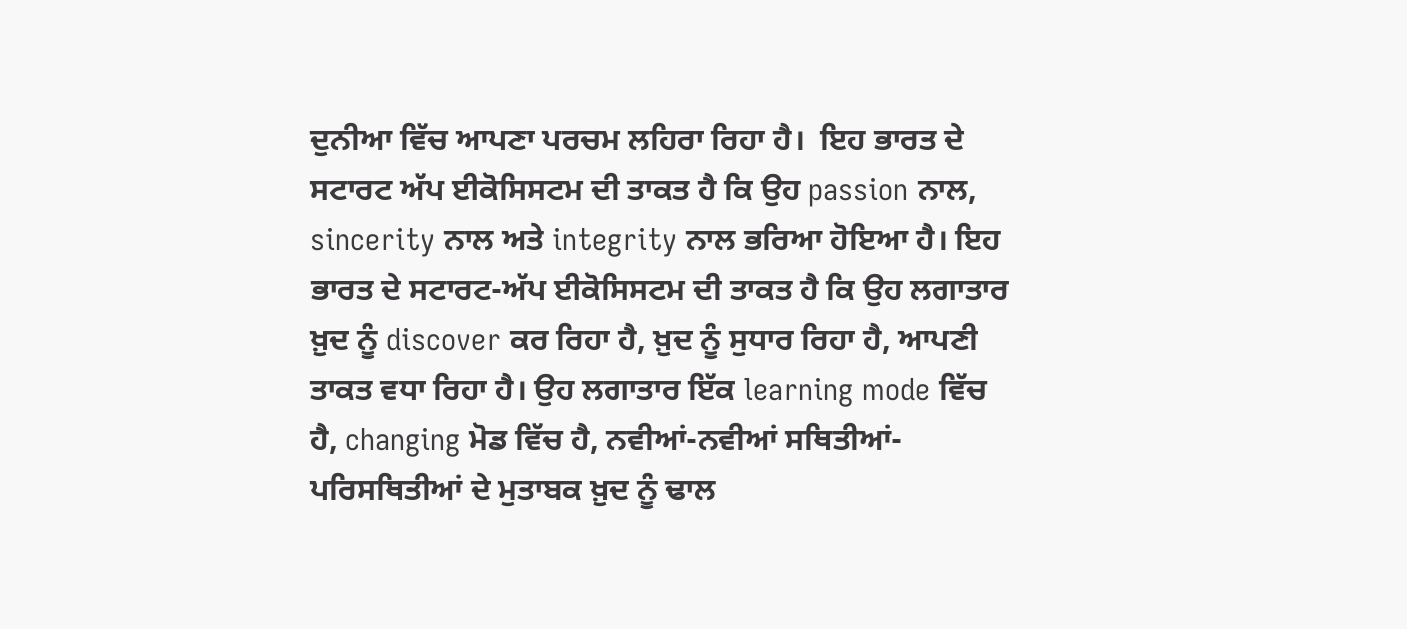ਦੁਨੀਆ ਵਿੱਚ ਆਪਣਾ ਪਰਚਮ ਲਹਿਰਾ ਰਿਹਾ ਹੈ।  ਇਹ ਭਾਰਤ ਦੇ ਸਟਾਰਟ ਅੱਪ ਈਕੋਸਿਸਟਮ ਦੀ ਤਾਕਤ ਹੈ ਕਿ ਉਹ passion ਨਾਲ, sincerity ਨਾਲ ਅਤੇ integrity ਨਾਲ ਭਰਿਆ ਹੋਇਆ ਹੈ। ਇਹ ਭਾਰਤ ਦੇ ਸਟਾਰਟ-ਅੱਪ ਈਕੋਸਿਸਟਮ ਦੀ ਤਾਕਤ ਹੈ ਕਿ ਉਹ ਲਗਾਤਾਰ ਖ਼ੁਦ ਨੂੰ discover ਕਰ ਰਿਹਾ ਹੈ, ਖ਼ੁਦ ਨੂੰ ਸੁਧਾਰ ਰਿਹਾ ਹੈ, ਆਪਣੀ ਤਾਕਤ ਵਧਾ ਰਿਹਾ ਹੈ। ਉਹ ਲਗਾਤਾਰ ਇੱਕ learning mode ਵਿੱਚ ਹੈ, changing ਮੋਡ ਵਿੱਚ ਹੈ, ਨਵੀਆਂ-ਨਵੀਆਂ ਸਥਿਤੀਆਂ-ਪਰਿਸਥਿਤੀਆਂ ਦੇ ਮੁਤਾਬਕ ਖ਼ੁਦ ਨੂੰ ਢਾਲ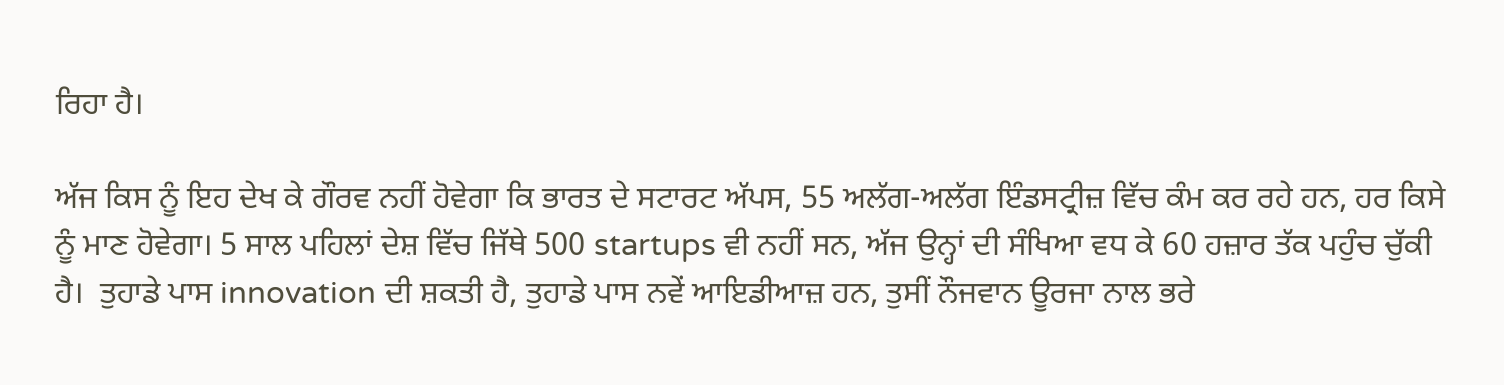ਰਿਹਾ ਹੈ।

ਅੱਜ ਕਿਸ ਨੂੰ ਇਹ ਦੇਖ ਕੇ ਗੌਰਵ ਨਹੀਂ ਹੋਵੇਗਾ ਕਿ ਭਾਰਤ ਦੇ ਸਟਾਰਟ ਅੱਪਸ, 55 ਅਲੱਗ-ਅਲੱਗ ਇੰਡਸਟ੍ਰੀਜ਼ ਵਿੱਚ ਕੰਮ ਕਰ ਰਹੇ ਹਨ, ਹਰ ਕਿਸੇ ਨੂੰ ਮਾਣ ਹੋਵੇਗਾ। 5 ਸਾਲ ਪਹਿਲਾਂ ਦੇਸ਼ ਵਿੱਚ ਜਿੱਥੇ 500 startups ਵੀ ਨਹੀਂ ਸਨ, ਅੱਜ ਉਨ੍ਹਾਂ ਦੀ ਸੰਖਿਆ ਵਧ ਕੇ 60 ਹਜ਼ਾਰ ਤੱਕ ਪਹੁੰਚ ਚੁੱਕੀ ਹੈ।  ਤੁਹਾਡੇ ਪਾਸ innovation ਦੀ ਸ਼ਕਤੀ ਹੈ, ਤੁਹਾਡੇ ਪਾਸ ਨਵੇਂ ਆਇਡੀਆਜ਼ ਹਨ, ਤੁਸੀਂ ਨੌਜਵਾਨ ਊਰਜਾ ਨਾਲ ਭਰੇ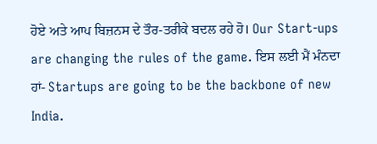ਹੋਏ ਅਤੇ ਆਪ ਬਿਜ਼ਨਸ ਦੇ ਤੌਰ-ਤਰੀਕੇ ਬਦਲ ਰਹੇ ਹੋ। Our Start-ups are changing the rules of the game. ਇਸ ਲਈ ਮੈਂ ਮੰਨਦਾ ਹਾਂ- Startups are going to be the backbone of new India.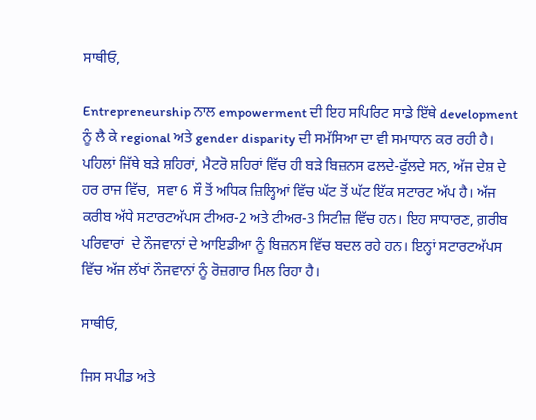ਸਾਥੀਓ,

Entrepreneurship ਨਾਲ empowerment ਦੀ ਇਹ ਸਪਿਰਿਟ ਸਾਡੇ ਇੱਥੇ development ਨੂੰ ਲੈ ਕੇ regional ਅਤੇ gender disparity ਦੀ ਸਮੱਸਿਆ ਦਾ ਵੀ ਸਮਾਧਾਨ ਕਰ ਰਹੀ ਹੈ। ਪਹਿਲਾਂ ਜਿੱਥੇ ਬੜੇ ਸ਼ਹਿਰਾਂ, ਮੈਟਰੋ ਸ਼ਹਿਰਾਂ ਵਿੱਚ ਹੀ ਬੜੇ ਬਿਜ਼ਨਸ ਫਲਦੇ-ਫੁੱਲਦੇ ਸਨ, ਅੱਜ ਦੇਸ਼ ਦੇ ਹਰ ਰਾਜ ਵਿੱਚ,  ਸਵਾ 6 ਸੌ ਤੋਂ ਅਧਿਕ ਜ਼ਿਲ੍ਹਿਆਂ ਵਿੱਚ ਘੱਟ ਤੋਂ ਘੱਟ ਇੱਕ ਸਟਾਰਟ ਅੱਪ ਹੈ। ਅੱਜ ਕਰੀਬ ਅੱਧੇ ਸਟਾਰਟਅੱਪਸ ਟੀਅਰ-2 ਅਤੇ ਟੀਅਰ-3 ਸਿਟੀਜ਼ ਵਿੱਚ ਹਨ। ਇਹ ਸਾਧਾਰਣ, ਗ਼ਰੀਬ ਪਰਿਵਾਰਾਂ  ਦੇ ਨੌਜਵਾਨਾਂ ਦੇ ਆਇਡੀਆ ਨੂੰ ਬਿਜ਼ਨਸ ਵਿੱਚ ਬਦਲ ਰਹੇ ਹਨ। ਇਨ੍ਹਾਂ ਸਟਾਰਟਅੱਪਸ ਵਿੱਚ ਅੱਜ ਲੱਖਾਂ ਨੌਜਵਾਨਾਂ ਨੂੰ ਰੋਜ਼ਗਾਰ ਮਿਲ ਰਿਹਾ ਹੈ।

ਸਾਥੀਓ,

ਜਿਸ ਸਪੀਡ ਅਤੇ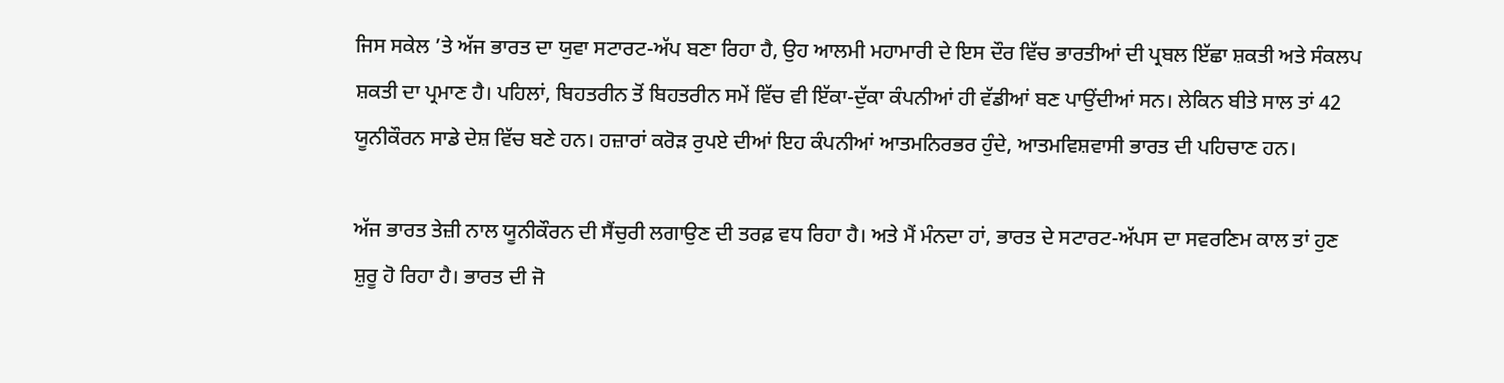ਜਿਸ ਸਕੇਲ ’ਤੇ ਅੱਜ ਭਾਰਤ ਦਾ ਯੁਵਾ ਸਟਾਰਟ-ਅੱਪ ਬਣਾ ਰਿਹਾ ਹੈ, ਉਹ ਆਲਮੀ ਮਹਾਮਾਰੀ ਦੇ ਇਸ ਦੌਰ ਵਿੱਚ ਭਾਰਤੀਆਂ ਦੀ ਪ੍ਰਬਲ ਇੱਛਾ ਸ਼ਕਤੀ ਅਤੇ ਸੰਕਲਪ ਸ਼ਕਤੀ ਦਾ ਪ੍ਰਮਾਣ ਹੈ। ਪਹਿਲਾਂ, ਬਿਹਤਰੀਨ ਤੋਂ ਬਿਹਤਰੀਨ ਸਮੇਂ ਵਿੱਚ ਵੀ ਇੱਕਾ-ਦੁੱਕਾ ਕੰਪਨੀਆਂ ਹੀ ਵੱਡੀਆਂ ਬਣ ਪਾਉਂਦੀਆਂ ਸਨ। ਲੇਕਿਨ ਬੀਤੇ ਸਾਲ ਤਾਂ 42 ਯੂਨੀਕੌਰਨ ਸਾਡੇ ਦੇਸ਼ ਵਿੱਚ ਬਣੇ ਹਨ। ਹਜ਼ਾਰਾਂ ਕਰੋੜ ਰੁਪਏ ਦੀਆਂ ਇਹ ਕੰਪਨੀਆਂ ਆਤਮਨਿਰਭਰ ਹੁੰਦੇ, ਆਤਮਵਿਸ਼ਵਾਸੀ ਭਾਰਤ ਦੀ ਪਹਿਚਾਣ ਹਨ।

ਅੱਜ ਭਾਰਤ ਤੇਜ਼ੀ ਨਾਲ ਯੂਨੀਕੌਰਨ ਦੀ ਸੈਂਚੁਰੀ ਲਗਾਉਣ ਦੀ ਤਰਫ਼ ਵਧ ਰਿਹਾ ਹੈ। ਅਤੇ ਮੈਂ ਮੰਨਦਾ ਹਾਂ, ਭਾਰਤ ਦੇ ਸਟਾਰਟ-ਅੱਪਸ ਦਾ ਸਵਰਣਿਮ ਕਾਲ ਤਾਂ ਹੁਣ ਸ਼ੁਰੂ ਹੋ ਰਿਹਾ ਹੈ। ਭਾਰਤ ਦੀ ਜੋ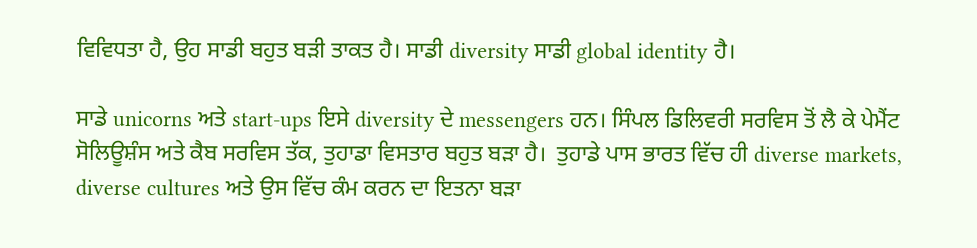ਵਿਵਿਧਤਾ ਹੈ, ਉਹ ਸਾਡੀ ਬਹੁਤ ਬੜੀ ਤਾਕਤ ਹੈ। ਸਾਡੀ diversity ਸਾਡੀ global identity ਹੈ।

ਸਾਡੇ unicorns ਅਤੇ start-ups ਇਸੇ diversity ਦੇ messengers ਹਨ। ਸਿੰਪਲ ਡਿਲਿਵਰੀ ਸਰਵਿਸ ਤੋਂ ਲੈ ਕੇ ਪੇਮੈਂਟ ਸੋਲਿਊਸ਼ੰਸ ਅਤੇ ਕੈਬ ਸਰਵਿਸ ਤੱਕ, ਤੁਹਾਡਾ ਵਿਸਤਾਰ ਬਹੁਤ ਬੜਾ ਹੈ।  ਤੁਹਾਡੇ ਪਾਸ ਭਾਰਤ ਵਿੱਚ ਹੀ diverse markets, diverse cultures ਅਤੇ ਉਸ ਵਿੱਚ ਕੰਮ ਕਰਨ ਦਾ ਇਤਨਾ ਬੜਾ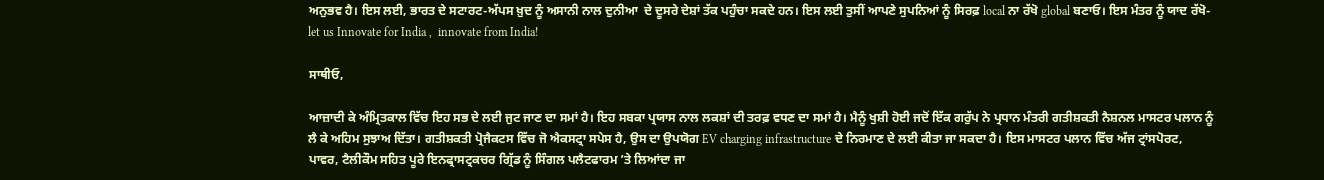ਅਨੁਭਵ ਹੈ। ਇਸ ਲਈ, ਭਾਰਤ ਦੇ ਸਟਾਰਟ-ਅੱਪਸ ਖ਼ੁਦ ਨੂੰ ਅਸਾਨੀ ਨਾਲ ਦੁਨੀਆ  ਦੇ ਦੂਸਰੇ ਦੇਸ਼ਾਂ ਤੱਕ ਪਹੁੰਚਾ ਸਕਦੇ ਹਨ। ਇਸ ਲਈ ਤੁਸੀਂ ਆਪਣੇ ਸੁਪਨਿਆਂ ਨੂੰ ਸਿਰਫ਼ local ਨਾ ਰੱਖੋ global ਬਣਾਓ। ਇਸ ਮੰਤਰ ਨੂੰ ਯਾਦ ਰੱਖੋ- let us Innovate for India ,  innovate from India!

ਸਾਥੀਓ,

ਆਜ਼ਾਦੀ ਕੇ ਅੰਮ੍ਰਿਤਕਾਲ ਵਿੱਚ ਇਹ ਸਭ ਦੇ ਲਈ ਜੁਟ ਜਾਣ ਦਾ ਸਮਾਂ ਹੈ। ਇਹ ਸਬਕਾ ਪ੍ਰਯਾਸ ਨਾਲ ਲਕਸ਼ਾਂ ਦੀ ਤਰਫ਼ ਵਧਣ ਦਾ ਸਮਾਂ ਹੈ। ਮੈਨੂੰ ਖੁਸ਼ੀ ਹੋਈ ਜਦੋਂ ਇੱਕ ਗਰੁੱਪ ਨੇ ਪ੍ਰਧਾਨ ਮੰਤਰੀ ਗਤੀਸ਼ਕਤੀ ਨੈਸ਼ਨਲ ਮਾਸਟਰ ਪਲਾਨ ਨੂੰ ਲੈ ਕੇ ਅਹਿਮ ਸੁਝਾਅ ਦਿੱਤਾ। ਗਤੀਸ਼ਕਤੀ ਪ੍ਰੋਜੈਕਟਸ ਵਿੱਚ ਜੋ ਐਕਸਟ੍ਰਾ ਸਪੇਸ ਹੈ, ਉਸ ਦਾ ਉਪਯੋਗ EV charging infrastructure ਦੇ ਨਿਰਮਾਣ ਦੇ ਲਈ ਕੀਤਾ ਜਾ ਸਕਦਾ ਹੈ। ਇਸ ਮਾਸਟਰ ਪਲਾਨ ਵਿੱਚ ਅੱਜ ਟ੍ਰਾਂਸਪੋਰਟ, ਪਾਵਰ, ਟੈਲੀਕੌਮ ਸਹਿਤ ਪੂਰੇ ਇਨਫ੍ਰਾਸਟ੍ਰਕਚਰ ਗ੍ਰਿੱਡ ਨੂੰ ਸਿੰਗਲ ਪਲੈਟਫਾਰਮ ’ਤੇ ਲਿਆਂਦਾ ਜਾ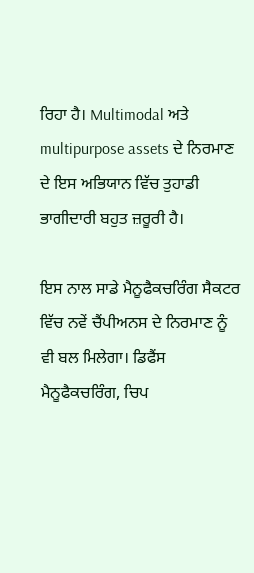ਰਿਹਾ ਹੈ। Multimodal ਅਤੇ multipurpose assets ਦੇ ਨਿਰਮਾਣ ਦੇ ਇਸ ਅਭਿਯਾਨ ਵਿੱਚ ਤੁਹਾਡੀ ਭਾਗੀਦਾਰੀ ਬਹੁਤ ਜ਼ਰੂਰੀ ਹੈ।

ਇਸ ਨਾਲ ਸਾਡੇ ਮੈਨੂਫੈਕਚਰਿੰਗ ਸੈਕਟਰ ਵਿੱਚ ਨਵੇਂ ਚੈਂਪੀਅਨਸ ਦੇ ਨਿਰਮਾਣ ਨੂੰ ਵੀ ਬਲ ਮਿਲੇਗਾ। ਡਿਫੈਂਸ ਮੈਨੂਫੈਕਚਰਿੰਗ, ਚਿਪ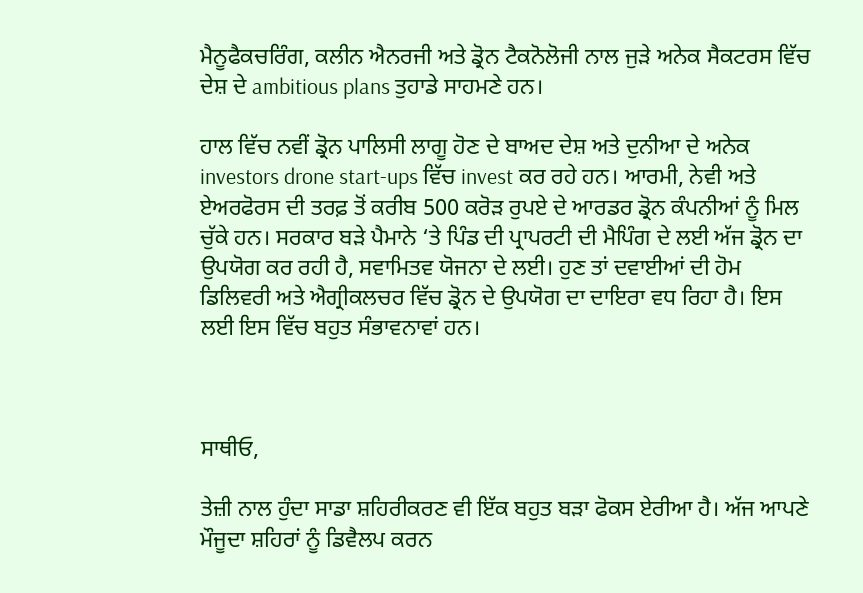ਮੈਨੂਫੈਕਚਰਿੰਗ, ਕਲੀਨ ਐਨਰਜੀ ਅਤੇ ਡ੍ਰੋਨ ਟੈਕਨੋਲੋਜੀ ਨਾਲ ਜੁੜੇ ਅਨੇਕ ਸੈਕਟਰਸ ਵਿੱਚ ਦੇਸ਼ ਦੇ ambitious plans ਤੁਹਾਡੇ ਸਾਹਮਣੇ ਹਨ।

ਹਾਲ ਵਿੱਚ ਨਵੀਂ ਡ੍ਰੋਨ ਪਾਲਿਸੀ ਲਾਗੂ ਹੋਣ ਦੇ ਬਾਅਦ ਦੇਸ਼ ਅਤੇ ਦੁਨੀਆ ਦੇ ਅਨੇਕ investors drone start-ups ਵਿੱਚ invest ਕਰ ਰਹੇ ਹਨ। ਆਰਮੀ, ਨੇਵੀ ਅਤੇ ਏਅਰਫੋਰਸ ਦੀ ਤਰਫ਼ ਤੋਂ ਕਰੀਬ 500 ਕਰੋੜ ਰੁਪਏ ਦੇ ਆਰਡਰ ਡ੍ਰੋਨ ਕੰਪਨੀਆਂ ਨੂੰ ਮਿਲ ਚੁੱਕੇ ਹਨ। ਸਰਕਾਰ ਬੜੇ ਪੈਮਾਨੇ ‘ਤੇ ਪਿੰਡ ਦੀ ਪ੍ਰਾਪਰਟੀ ਦੀ ਮੈਪਿੰਗ ਦੇ ਲਈ ਅੱਜ ਡ੍ਰੋਨ ਦਾ ਉਪਯੋਗ ਕਰ ਰਹੀ ਹੈ, ਸਵਾਮਿਤਵ ਯੋਜਨਾ ਦੇ ਲਈ। ਹੁਣ ਤਾਂ ਦਵਾਈਆਂ ਦੀ ਹੋਮ ਡਿਲਿਵਰੀ ਅਤੇ ਐਗ੍ਰੀਕਲਚਰ ਵਿੱਚ ਡ੍ਰੋਨ ਦੇ ਉਪਯੋਗ ਦਾ ਦਾਇਰਾ ਵਧ ਰਿਹਾ ਹੈ। ਇਸ ਲਈ ਇਸ ਵਿੱਚ ਬਹੁਤ ਸੰਭਾਵਨਾਵਾਂ ਹਨ।



ਸਾਥੀਓ,

ਤੇਜ਼ੀ ਨਾਲ ਹੁੰਦਾ ਸਾਡਾ ਸ਼ਹਿਰੀਕਰਣ ਵੀ ਇੱਕ ਬਹੁਤ ਬੜਾ ਫੋਕਸ ਏਰੀਆ ਹੈ। ਅੱਜ ਆਪਣੇ ਮੌਜੂਦਾ ਸ਼ਹਿਰਾਂ ਨੂੰ ਡਿਵੈਲਪ ਕਰਨ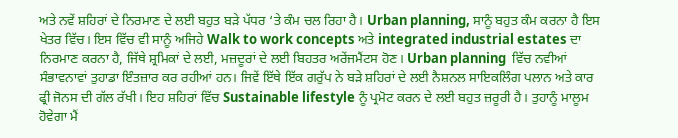ਅਤੇ ਨਵੇਂ ਸ਼ਹਿਰਾਂ ਦੇ ਨਿਰਮਾਣ ਦੇ ਲਈ ਬਹੁਤ ਬੜੇ ਪੱਧਰ ‘ਤੇ ਕੰਮ ਚਲ ਰਿਹਾ ਹੈ। Urban planning, ਸਾਨੂੰ ਬਹੁਤ ਕੰਮ ਕਰਨਾ ਹੈ ਇਸ ਖੇਤਰ ਵਿੱਚ। ਇਸ ਵਿੱਚ ਵੀ ਸਾਨੂੰ ਅਜਿਹੇ Walk to work concepts ਅਤੇ integrated industrial estates ਦਾ ਨਿਰਮਾਣ ਕਰਨਾ ਹੈ, ਜਿੱਥੇ ਸ਼੍ਰਮਿਕਾਂ ਦੇ ਲਈ, ਮਜ਼ਦੂਰਾਂ ਦੇ ਲਈ ਬਿਹਤਰ ਅਰੇਂਜਮੈਂਟਸ ਹੋਣ। Urban planning  ਵਿੱਚ ਨਵੀਆਂ ਸੰਭਾਵਨਾਵਾਂ ਤੁਹਾਡਾ ਇੰਤਜ਼ਾਰ ਕਰ ਰਹੀਆਂ ਹਨ। ਜਿਵੇਂ ਇੱਥੇ ਇੱਕ ਗਰੁੱਪ ਨੇ ਬੜੇ ਸ਼ਹਿਰਾਂ ਦੇ ਲਈ ਨੈਸ਼ਨਲ ਸਾਇਕਲਿੰਗ ਪਲਾਨ ਅਤੇ ਕਾਰ ਫ੍ਰੀ ਜੋਨਸ ਦੀ ਗੱਲ ਰੱਖੀ। ਇਹ ਸ਼ਹਿਰਾਂ ਵਿੱਚ Sustainable lifestyle ਨੂੰ ਪ੍ਰਮੋਟ ਕਰਨ ਦੇ ਲਈ ਬਹੁਤ ਜ਼ਰੂਰੀ ਹੈ। ਤੁਹਾਨੂੰ ਮਾਲੂਮ ਹੋਵੇਗਾ ਮੈਂ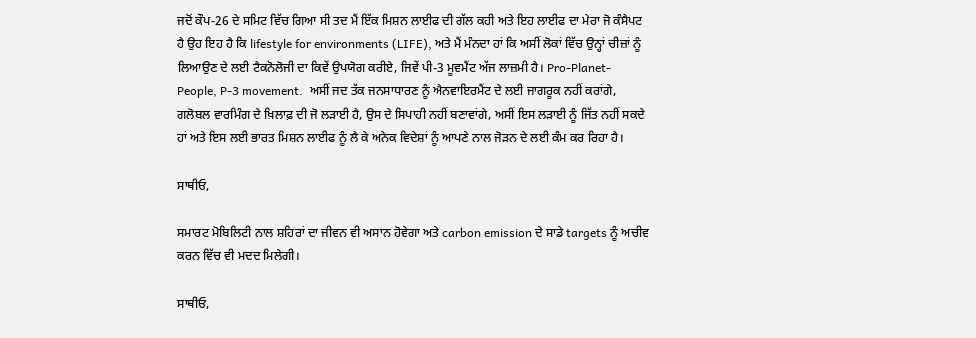ਜਦੋਂ ਕੌਪ-26 ਦੇ ਸਮਿਟ ਵਿੱਚ ਗਿਆ ਸੀ ਤਦ ਮੈਂ ਇੱਕ ਮਿਸ਼ਨ ਲਾਈਫ ਦੀ ਗੱਲ ਕਹੀ ਅਤੇ ਇਹ ਲਾਈਫ ਦਾ ਮੇਰਾ ਜੋ ਕੰਸੈਪਟ ਹੈ ਉਹ ਇਹ ਹੈ ਕਿ lifestyle for environments (LIFE), ਅਤੇ ਮੈਂ ਮੰਨਦਾ ਹਾਂ ਕਿ ਅਸੀਂ ਲੋਕਾਂ ਵਿੱਚ ਉਨ੍ਹਾਂ ਚੀਜ਼ਾਂ ਨੂੰ ਲਿਆਉਣ ਦੇ ਲਈ ਟੈਕਨੋਲੋਜੀ ਦਾ ਕਿਵੇਂ ਉਪਯੋਗ ਕਰੀਏ, ਜਿਵੇਂ ਪੀ-3 ਮੂਵਮੈਂਟ ਅੱਜ ਲਾਜ਼ਮੀ ਹੈ। Pro-Planet-People, P-3 movement.  ਅਸੀਂ ਜਦ ਤੱਕ ਜਨਸਾਧਾਰਣ ਨੂੰ ਐਨਵਾਇਰਮੈਂਟ ਦੇ ਲਈ ਜਾਗਰੂਕ ਨਹੀਂ ਕਰਾਂਗੇ, ਗਲੋਬਲ ਵਾਰਮਿੰਗ ਦੇ ਖ਼ਿਲਾਫ਼ ਦੀ ਜੋ ਲੜਾਈ ਹੈ, ਉਸ ਦੇ ਸਿਪਾਹੀ ਨਹੀਂ ਬਣਾਵਾਂਗੇ, ਅਸੀਂ ਇਸ ਲੜਾਈ ਨੂੰ ਜਿੱਤ ਨਹੀਂ ਸਕਦੇ ਹਾਂ ਅਤੇ ਇਸ ਲਈ ਭਾਰਤ ਮਿਸ਼ਨ ਲਾਈਫ ਨੂੰ ਲੈ ਕੇ ਅਨੇਕ ਵਿਦੇਸ਼ਾਂ ਨੂੰ ਆਪਣੇ ਨਾਲ ਜੋੜਨ ਦੇ ਲਈ ਕੰਮ ਕਰ ਰਿਹਾ ਹੈ।

ਸਾਥੀਓ,

ਸਮਾਰਟ ਮੋਬਿਲਿਟੀ ਨਾਲ ਸ਼ਹਿਰਾਂ ਦਾ ਜੀਵਨ ਵੀ ਅਸਾਨ ਹੋਵੇਗਾ ਅਤੇ carbon emission ਦੇ ਸਾਡੇ targets ਨੂੰ ਅਚੀਵ ਕਰਨ ਵਿੱਚ ਵੀ ਮਦਦ ਮਿਲੇਗੀ।

ਸਾਥੀਓ,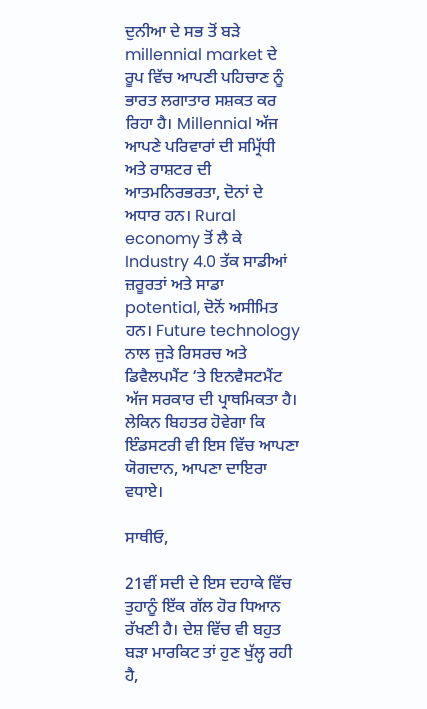ਦੁਨੀਆ ਦੇ ਸਭ ਤੋਂ ਬੜੇ millennial market ਦੇ ਰੂਪ ਵਿੱਚ ਆਪਣੀ ਪਹਿਚਾਣ ਨੂੰ ਭਾਰਤ ਲਗਾਤਾਰ ਸਸ਼ਕਤ ਕਰ ਰਿਹਾ ਹੈ। Millennial ਅੱਜ ਆਪਣੇ ਪਰਿਵਾਰਾਂ ਦੀ ਸਮ੍ਰਿੱਧੀ ਅਤੇ ਰਾਸ਼ਟਰ ਦੀ ਆਤਮਨਿਰਭਰਤਾ, ਦੋਨਾਂ ਦੇ ਅਧਾਰ ਹਨ। Rural economy ਤੋਂ ਲੈ ਕੇ Industry 4.0 ਤੱਕ ਸਾਡੀਆਂ ਜ਼ਰੂਰਤਾਂ ਅਤੇ ਸਾਡਾ potential, ਦੋਨੋਂ ਅਸੀਮਿਤ ਹਨ। Future technology ਨਾਲ ਜੁੜੇ ਰਿਸਰਚ ਅਤੇ ਡਿਵੈਲਪਮੈਂਟ ‘ਤੇ ਇਨਵੈਸਟਮੈਂਟ ਅੱਜ ਸਰਕਾਰ ਦੀ ਪ੍ਰਾਥਮਿਕਤਾ ਹੈ। ਲੇਕਿਨ ਬਿਹਤਰ ਹੋਵੇਗਾ ਕਿ ਇੰਡਸਟਰੀ ਵੀ ਇਸ ਵਿੱਚ ਆਪਣਾ ਯੋਗਦਾਨ, ਆਪਣਾ ਦਾਇਰਾ ਵਧਾਏ।

ਸਾਥੀਓ,

21ਵੀਂ ਸਦੀ ਦੇ ਇਸ ਦਹਾਕੇ ਵਿੱਚ ਤੁਹਾਨੂੰ ਇੱਕ ਗੱਲ ਹੋਰ ਧਿਆਨ ਰੱਖਣੀ ਹੈ। ਦੇਸ਼ ਵਿੱਚ ਵੀ ਬਹੁਤ ਬੜਾ ਮਾਰਕਿਟ ਤਾਂ ਹੁਣ ਖੁੱਲ੍ਹ ਰਹੀ ਹੈ,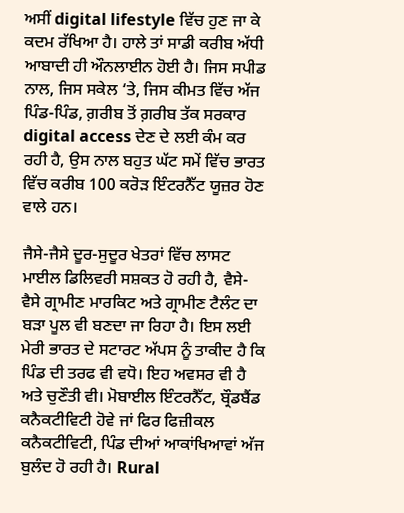ਅਸੀਂ digital lifestyle ਵਿੱਚ ਹੁਣ ਜਾ ਕੇ ਕਦਮ ਰੱਖਿਆ ਹੈ। ਹਾਲੇ ਤਾਂ ਸਾਡੀ ਕਰੀਬ ਅੱਧੀ ਆਬਾਦੀ ਹੀ ਔਨਲਾਈਨ ਹੋਈ ਹੈ। ਜਿਸ ਸਪੀਡ ਨਾਲ, ਜਿਸ ਸਕੇਲ ‘ਤੇ, ਜਿਸ ਕੀਮਤ ਵਿੱਚ ਅੱਜ ਪਿੰਡ-ਪਿੰਡ, ਗ਼ਰੀਬ ਤੋਂ ਗ਼ਰੀਬ ਤੱਕ ਸਰਕਾਰ digital access ਦੇਣ ਦੇ ਲਈ ਕੰਮ ਕਰ ਰਹੀ ਹੈ, ਉਸ ਨਾਲ ਬਹੁਤ ਘੱਟ ਸਮੇਂ ਵਿੱਚ ਭਾਰਤ ਵਿੱਚ ਕਰੀਬ 100 ਕਰੋੜ ਇੰਟਰਨੈੱਟ ਯੂਜ਼ਰ ਹੋਣ ਵਾਲੇ ਹਨ।

ਜੈਸੇ-ਜੈਸੇ ਦੂਰ-ਸੁਦੂਰ ਖੇਤਰਾਂ ਵਿੱਚ ਲਾਸਟ ਮਾਈਲ ਡਿਲਿਵਰੀ ਸਸ਼ਕਤ ਹੋ ਰਹੀ ਹੈ, ਵੈਸੇ-ਵੈਸੇ ਗ੍ਰਾਮੀਣ ਮਾਰਕਿਟ ਅਤੇ ਗ੍ਰਾਮੀਣ ਟੈਲੰਟ ਦਾ ਬੜਾ ਪੂਲ ਵੀ ਬਣਦਾ ਜਾ ਰਿਹਾ ਹੈ। ਇਸ ਲਈ ਮੇਰੀ ਭਾਰਤ ਦੇ ਸਟਾਰਟ ਅੱਪਸ ਨੂੰ ਤਾਕੀਦ ਹੈ ਕਿ ਪਿੰਡ ਦੀ ਤਰਫ ਵੀ ਵਧੋ। ਇਹ ਅਵਸਰ ਵੀ ਹੈ ਅਤੇ ਚੁਣੌਤੀ ਵੀ। ਮੋਬਾਈਲ ਇੰਟਰਨੈੱਟ, ਬ੍ਰੌਡਬੈਂਡ ਕਨੈਕਟੀਵਿਟੀ ਹੋਵੇ ਜਾਂ ਫਿਰ ਫਿਜ਼ੀਕਲ ਕਨੈਕਟੀਵਿਟੀ, ਪਿੰਡ ਦੀਆਂ ਆਕਾਂਖਿਆਵਾਂ ਅੱਜ ਬੁਲੰਦ ਹੋ ਰਹੀ ਹੈ। Rural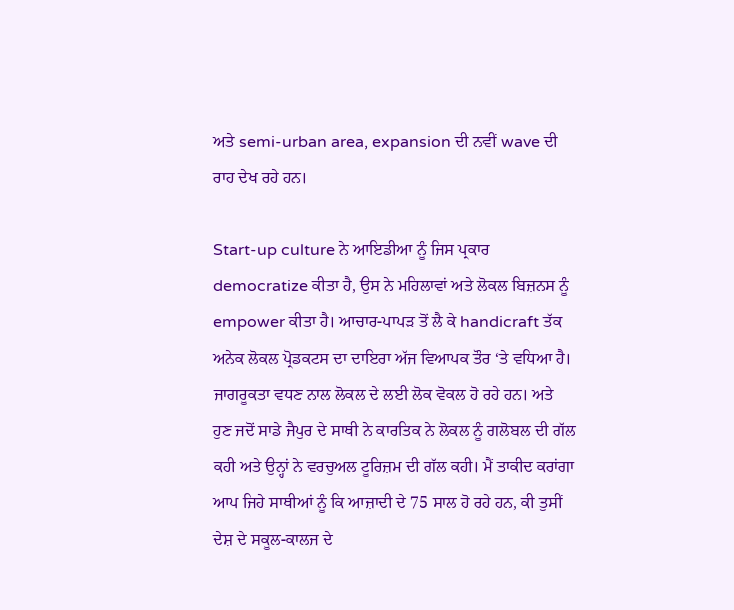ਅਤੇ semi-urban area, expansion ਦੀ ਨਵੀਂ wave ਦੀ ਰਾਹ ਦੇਖ ਰਹੇ ਹਨ।

Start-up culture ਨੇ ਆਇਡੀਆ ਨੂੰ ਜਿਸ ਪ੍ਰਕਾਰ democratize ਕੀਤਾ ਹੈ, ਉਸ ਨੇ ਮਹਿਲਾਵਾਂ ਅਤੇ ਲੋਕਲ ਬਿਜ਼ਨਸ ਨੂੰ empower ਕੀਤਾ ਹੈ। ਆਚਾਰ-ਪਾਪੜ ਤੋਂ ਲੈ ਕੇ handicraft ਤੱਕ ਅਨੇਕ ਲੋਕਲ ਪ੍ਰੋਡਕਟਸ ਦਾ ਦਾਇਰਾ ਅੱਜ ਵਿਆਪਕ ਤੌਰ ‘ਤੇ ਵਧਿਆ ਹੈ। ਜਾਗਰੂਕਤਾ ਵਧਣ ਨਾਲ ਲੋਕਲ ਦੇ ਲਈ ਲੋਕ ਵੋਕਲ ਹੋ ਰਹੇ ਹਨ। ਅਤੇ ਹੁਣ ਜਦੋਂ ਸਾਡੇ ਜੈਪੁਰ ਦੇ ਸਾਥੀ ਨੇ ਕਾਰਤਿਕ ਨੇ ਲੋਕਲ ਨੂੰ ਗਲੋਬਲ ਦੀ ਗੱਲ ਕਹੀ ਅਤੇ ਉਨ੍ਹਾਂ ਨੇ ਵਰਚੁਅਲ ਟੂਰਿਜ਼ਮ ਦੀ ਗੱਲ ਕਹੀ। ਮੈਂ ਤਾਕੀਦ ਕਰਾਂਗਾ ਆਪ ਜਿਹੇ ਸਾਥੀਆਂ ਨੂੰ ਕਿ ਆਜ਼ਾਦੀ ਦੇ 75 ਸਾਲ ਹੋ ਰਹੇ ਹਨ, ਕੀ ਤੁਸੀਂ ਦੇਸ਼ ਦੇ ਸਕੂਲ-ਕਾਲਜ ਦੇ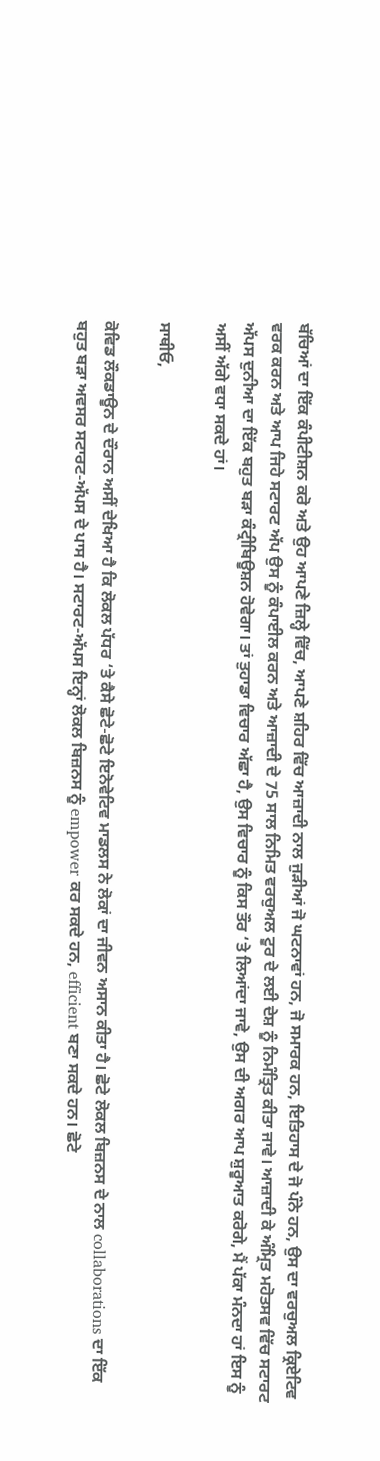ਬੱਚਿਆਂ ਦਾ ਇੱਕ ਕੰਪੀਟੀਸ਼ਨ ਕਰੋ ਅਤੇ ਉਹ ਆਪਣੇ ਜ਼ਿਲ੍ਹੇ ਵਿੱਚ, ਆਪਣੇ ਸ਼ਹਿਰ ਵਿੱਚ ਆਜ਼ਾਦੀ ਨਾਲ ਜੁੜੀਆਂ ਜੋ ਘਟਨਾਵਾਂ ਹਨ, ਜੋ ਸਮਾਰਕ ਹਨ, ਇਤਿਹਾਸ ਦੇ ਜੋ ਪੰਨੇ ਹਨ, ਉਸ ਦਾ ਵਰਚੁਅਲ ਕ੍ਰਿਏਟਿਵ ਵਰਕ ਕਰਨ ਅਤੇ ਆਪ ਜਿਹੇ ਸਟਾਰਟ ਅੱਪ ਉਸ ਨੂੰ ਕੰਪਾਈਲ ਕਰਨ ਅਤੇ ਆਜ਼ਾਦੀ ਦੇ 75 ਸਾਲ ਨਿਮਿਤ ਵਰਚੁਅਲ ਟੂਰ ਦੇ ਲਈ ਦੇਸ਼ ਨੂੰ ਨਿਮੰਤ੍ਰਿਤ ਕੀਤਾ ਜਾਵੇ। ਆਜ਼ਾਦੀ ਕੇ ਅੰਮ੍ਰਿਤ ਮਹੋਤਸਵ ਵਿੱਚ ਸਟਾਰਟ ਅੱਪਸ ਦੁਨੀਆ ਦਾ ਇੱਕ ਬਹੁਤ ਬੜਾ ਕੰਟ੍ਰੀਬਿਊਸ਼ਨ ਹੋਵੇਗਾ। ਤਾਂ ਤੁਹਾਡਾ ਵਿਚਾਰ ਅੱਛਾ ਹੈ, ਉਸ ਵਿਚਾਰ ਨੂੰ ਕਿਸ ਤੌਰ ‘ਤੇ ਲਿਆਂਦਾ ਜਾਵੇ, ਉਸ ਦੀ ਅਗਰ ਆਪ ਸ਼ੁਰੂਆਤ ਕਰੋਗੇ, ਮੈਂ ਪੱਕਾ ਮੰਨਦਾ ਹਾਂ ਇਸ ਨੂੰ ਅਸੀਂ ਅੱਗੇ ਵਧਾ ਸਕਦੇ ਹਾਂ।

ਸਾਥੀਓ,

ਕੋਵਿਡ ਲੌਕਡਾਊਨ ਦੇ ਦੌਰਾਨ ਅਸੀਂ ਦੇਖਿਆ ਹੈ ਕਿ ਲੋਕਲ ਪੱਧਰ ‘ਤੇ ਕੈਸੇ ਛੋਟੇ-ਛੋਟੇ ਇਨੋਵੇਟਿਵ ਮਾਡਲਸ ਨੇ ਲੋਕਾਂ ਦਾ ਜੀਵਨ ਅਸਾਨ ਕੀਤਾ ਹੈ। ਛੋਟੇ ਲੋਕਲ ਬਿਜ਼ਨਸ ਦੇ ਨਾਲ collaborations ਦਾ ਇੱਕ ਬਹੁਤ ਬੜਾ ਅਵਸਰ ਸਟਾਰਟ-ਅੱਪਸ ਦੇ ਪਾਸ ਹੈ। ਸਟਾਰਟ-ਅੱਪਸ ਇਨ੍ਹਾਂ ਲੋਕਲ ਬਿਜ਼ਨਸ ਨੂੰ empower ਕਰ ਸਕਦੇ ਹਨ, efficient ਬਣਾ ਸਕਦੇ ਹਨ। ਛੋਟੇ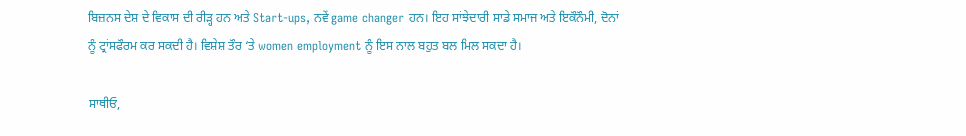ਬਿਜ਼ਨਸ ਦੇਸ਼ ਦੇ ਵਿਕਾਸ ਦੀ ਰੀੜ੍ਹ ਹਨ ਅਤੇ Start-ups, ਨਵੇਂ game changer ਹਨ। ਇਹ ਸਾਂਝੇਦਾਰੀ ਸਾਡੇ ਸਮਾਜ ਅਤੇ ਇਕੌਨੌਮੀ, ਦੋਨਾਂ ਨੂੰ ਟ੍ਰਾਂਸਫੌਰਮ ਕਰ ਸਕਦੀ ਹੈ। ਵਿਸ਼ੇਸ਼ ਤੌਰ ‘ਤੇ women employment ਨੂੰ ਇਸ ਨਾਲ ਬਹੁਤ ਬਲ ਮਿਲ ਸਕਦਾ ਹੈ।

ਸਾਥੀਓ,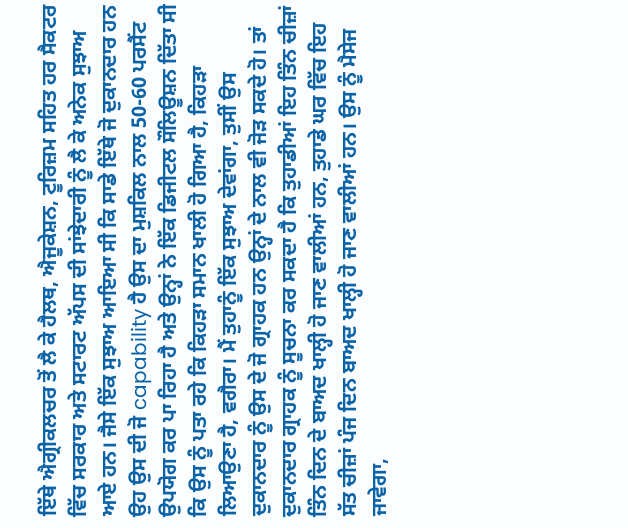ਇੱਥੇ ਐਗ੍ਰੀਕਲਚਰ ਤੋਂ ਲੈ ਕੇ ਹੈਲਥ, ਐਜੂਕੇਸ਼ਨ, ਟੂਰਿਜ਼ਮ ਸਹਿਤ ਹਰ ਸੈਕਟਰ ਵਿੱਚ ਸਰਕਾਰ ਅਤੇ ਸਟਾਰਟ ਅੱਪਸ ਦੀ ਸਾਂਝੇਦਾਰੀ ਨੂੰ ਲੈ ਕੇ ਅਨੇਕ ਸੁਝਾਅ ਆਏ ਹਨ। ਜੈਸੇ ਇੱਕ ਸੁਝਾਅ ਆਇਆ ਸੀ ਕਿ ਸਾਡੇ ਇੱਥੇ ਜੋ ਦੁਕਾਨਦਾਰ ਹਨ ਉਹ ਉਸ ਦੀ ਜੋ capability ਹੈ ਉਸ ਦਾ ਮੁਸ਼ਕਿਲ ਨਾਲ 50-60 ਪਰਸੈਂਟ ਉਪਯੋਗ ਕਰ ਪਾ ਰਿਹਾ ਹੈ ਅਤੇ ਉਨ੍ਹਾਂ ਨੇ ਇੱਕ ਡਿਜੀਟਲ ਸੌਲਿਊਸ਼ਨ ਦਿੱਤਾ ਸੀ ਕਿ ਉਸ ਨੂੰ ਪਤਾ ਰਹੇ ਕਿ ਕਿਹੜਾ ਸਮਾਨ ਖਾਲੀ ਹੋ ਗਿਆ ਹੈ, ਕਿਹੜਾ ਲਿਆਉਣਾ ਹੈ, ਵਗੈਰਾ। ਮੈਂ ਤੁਹਾਨੂੰ ਇੱਕ ਸੁਝਾਅ ਦੇਵਾਂਗਾ, ਤੁਸੀਂ ਉਸ ਦੁਕਾਨਦਾਰ ਨੂੰ ਉਸ ਦੇ ਜੋ ਗ੍ਰਾਹਕ ਹਨ ਉਨ੍ਹਾਂ ਦੇ ਨਾਲ ਵੀ ਜੋੜ ਸਕਦੇ ਹੋ। ਤਾਂ ਦੁਕਾਨਦਾਰ ਗ੍ਰਾਹਕ ਨੂੰ ਸੂਚਨਾ ਕਰ ਸਕਦਾ ਹੈ ਕਿ ਤੁਹਾਡੀਆਂ ਇਹ ਤਿੰਨ ਚੀਜ਼ਾਂ ਤਿੰਨ ਦਿਨ ਦੇ ਬਾਅਦ ਖਾਲ੍ਹੀ ਹੋ ਜਾਣ ਵਾਲੀਆਂ ਹਨ, ਤੁਹਾਡੇ ਘਰ ਵਿੱਚ ਇਹ ਸੱਤ ਚੀਜ਼ਾਂ ਪੰਜ ਦਿਨ ਬਾਅਦ ਖਾਲ੍ਹੀ ਹੋ ਜਾਣ ਵਾਲੀਆਂ ਹਨ। ਉਸ ਨੂੰ ਮੈਸੇਜ ਜਾਵੇਗਾ,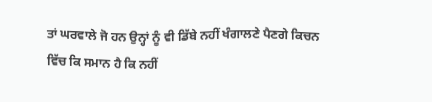ਤਾਂ ਘਰਵਾਲੇ ਜੋ ਹਨ ਉਨ੍ਹਾਂ ਨੂੰ ਵੀ ਡਿੱਬੇ ਨਹੀਂ ਖੰਗਾਲਣੇ ਪੈਣਗੇ ਕਿਚਨ ਵਿੱਚ ਕਿ ਸਮਾਨ ਹੈ ਕਿ ਨਹੀਂ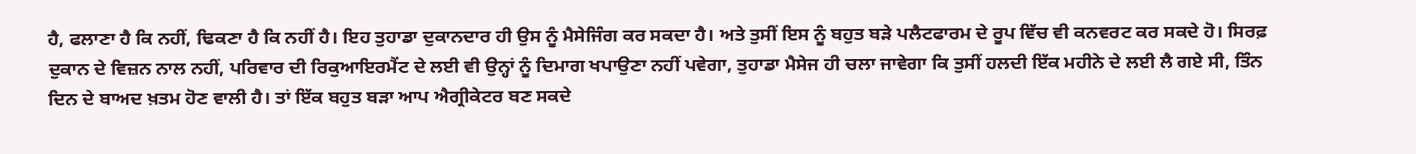ਹੈ, ਫਲਾਣਾ ਹੈ ਕਿ ਨਹੀਂ, ਢਿਕਣਾ ਹੈ ਕਿ ਨਹੀਂ ਹੈ। ਇਹ ਤੁਹਾਡਾ ਦੁਕਾਨਦਾਰ ਹੀ ਉਸ ਨੂੰ ਮੈਸੇਜਿੰਗ ਕਰ ਸਕਦਾ ਹੈ। ਅਤੇ ਤੁਸੀਂ ਇਸ ਨੂੰ ਬਹੁਤ ਬੜੇ ਪਲੈਟਫਾਰਮ ਦੇ ਰੂਪ ਵਿੱਚ ਵੀ ਕਨਵਰਟ ਕਰ ਸਕਦੇ ਹੋ। ਸਿਰਫ਼ ਦੁਕਾਨ ਦੇ ਵਿਜ਼ਨ ਨਾਲ ਨਹੀਂ, ਪਰਿਵਾਰ ਦੀ ਰਿਕੁਆਇਰਮੈਂਟ ਦੇ ਲਈ ਵੀ ਉਨ੍ਹਾਂ ਨੂੰ ਦਿਮਾਗ ਖਪਾਉਣਾ ਨਹੀਂ ਪਵੇਗਾ, ਤੁਹਾਡਾ ਮੈਸੇਜ ਹੀ ਚਲਾ ਜਾਵੇਗਾ ਕਿ ਤੁਸੀਂ ਹਲਦੀ ਇੱਕ ਮਹੀਨੇ ਦੇ ਲਈ ਲੈ ਗਏ ਸੀ, ਤਿੰਨ ਦਿਨ ਦੇ ਬਾਅਦ ਖ਼ਤਮ ਹੋਣ ਵਾਲੀ ਹੈ। ਤਾਂ ਇੱਕ ਬਹੁਤ ਬੜਾ ਆਪ ਐਗ੍ਰੀਕੇਟਰ ਬਣ ਸਕਦੇ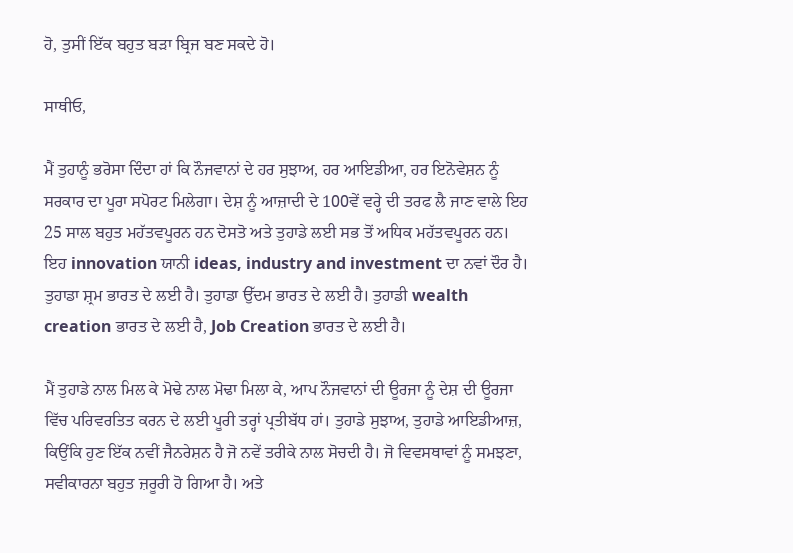ਹੋ, ਤੁਸੀਂ ਇੱਕ ਬਹੁਤ ਬੜਾ ਬ੍ਰਿਜ ਬਣ ਸਕਦੇ ਹੋ।

ਸਾਥੀਓ,

ਮੈਂ ਤੁਹਾਨੂੰ ਭਰੋਸਾ ਦਿੰਦਾ ਹਾਂ ਕਿ ਨੌਜਵਾਨਾਂ ਦੇ ਹਰ ਸੁਝਾਅ, ਹਰ ਆਇਡੀਆ, ਹਰ ਇਨੋਵੇਸ਼ਨ ਨੂੰ ਸਰਕਾਰ ਦਾ ਪੂਰਾ ਸਪੋਰਟ ਮਿਲੇਗਾ। ਦੇਸ਼ ਨੂੰ ਆਜ਼ਾਦੀ ਦੇ 100ਵੇਂ ਵਰ੍ਹੇ ਦੀ ਤਰਫ ਲੈ ਜਾਣ ਵਾਲੇ ਇਹ 25 ਸਾਲ ਬਹੁਤ ਮਹੱਤਵਪੂਰਨ ਹਨ ਦੋਸਤੋ ਅਤੇ ਤੁਹਾਡੇ ਲਈ ਸਭ ਤੋਂ ਅਧਿਕ ਮਹੱਤਵਪੂਰਨ ਹਨ। ਇਹ innovation ਯਾਨੀ ideas, industry and investment ਦਾ ਨਵਾਂ ਦੌਰ ਹੈ। ਤੁਹਾਡਾ ਸ਼੍ਰਮ ਭਾਰਤ ਦੇ ਲਈ ਹੈ। ਤੁਹਾਡਾ ਉੱਦਮ ਭਾਰਤ ਦੇ ਲਈ ਹੈ। ਤੁਹਾਡੀ wealth creation ਭਾਰਤ ਦੇ ਲਈ ਹੈ, Job Creation ਭਾਰਤ ਦੇ ਲਈ ਹੈ।

ਮੈਂ ਤੁਹਾਡੇ ਨਾਲ ਮਿਲ ਕੇ ਮੋਢੇ ਨਾਲ ਮੋਢਾ ਮਿਲਾ ਕੇ, ਆਪ ਨੌਜਵਾਨਾਂ ਦੀ ਊਰਜਾ ਨੂੰ ਦੇਸ਼ ਦੀ ਊਰਜਾ ਵਿੱਚ ਪਰਿਵਰਤਿਤ ਕਰਨ ਦੇ ਲਈ ਪੂਰੀ ਤਰ੍ਹਾਂ ਪ੍ਰਤੀਬੱਧ ਹਾਂ। ਤੁਹਾਡੇ ਸੁਝਾਅ, ਤੁਹਾਡੇ ਆਇਡੀਆਜ਼, ਕਿਉਂਕਿ ਹੁਣ ਇੱਕ ਨਵੀਂ ਜੈਨਰੇਸ਼ਨ ਹੈ ਜੋ ਨਵੇਂ ਤਰੀਕੇ ਨਾਲ ਸੋਚਦੀ ਹੈ। ਜੋ ਵਿਵਸਥਾਵਾਂ ਨੂੰ ਸਮਝਣਾ, ਸਵੀਕਾਰਨਾ ਬਹੁਤ ਜ਼ਰੂਰੀ ਹੋ ਗਿਆ ਹੈ। ਅਤੇ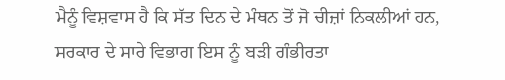ਮੈਨੂੰ ਵਿਸ਼ਵਾਸ ਹੈ ਕਿ ਸੱਤ ਦਿਨ ਦੇ ਮੰਥਨ ਤੋਂ ਜੋ ਚੀਜ਼ਾਂ ਨਿਕਲੀਆਂ ਹਨ, ਸਰਕਾਰ ਦੇ ਸਾਰੇ ਵਿਭਾਗ ਇਸ ਨੂੰ ਬੜੀ ਗੰਭੀਰਤਾ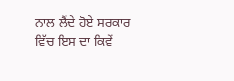ਨਾਲ ਲੈਂਦੇ ਹੋਏ ਸਰਕਾਰ ਵਿੱਚ ਇਸ ਦਾ ਕਿਵੇਂ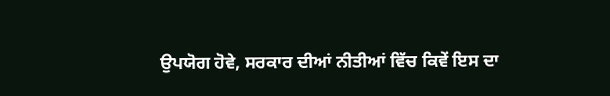ਉਪਯੋਗ ਹੋਵੇ, ਸਰਕਾਰ ਦੀਆਂ ਨੀਤੀਆਂ ਵਿੱਚ ਕਿਵੇਂ ਇਸ ਦਾ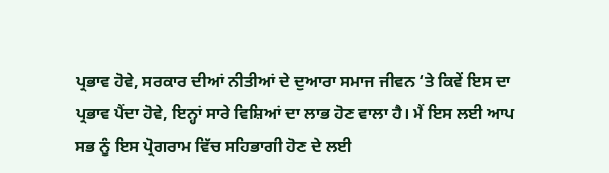ਪ੍ਰਭਾਵ ਹੋਵੇ, ਸਰਕਾਰ ਦੀਆਂ ਨੀਤੀਆਂ ਦੇ ਦੁਆਰਾ ਸਮਾਜ ਜੀਵਨ ‘ਤੇ ਕਿਵੇਂ ਇਸ ਦਾ ਪ੍ਰਭਾਵ ਪੈਂਦਾ ਹੋਵੇ, ਇਨ੍ਹਾਂ ਸਾਰੇ ਵਿਸ਼ਿਆਂ ਦਾ ਲਾਭ ਹੋਣ ਵਾਲਾ ਹੈ। ਮੈਂ ਇਸ ਲਈ ਆਪ ਸਭ ਨੂੰ ਇਸ ਪ੍ਰੋਗਰਾਮ ਵਿੱਚ ਸਹਿਭਾਗੀ ਹੋਣ ਦੇ ਲਈ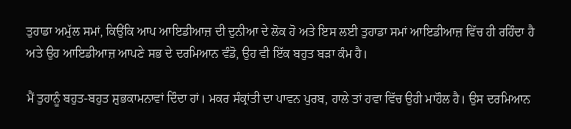ਤੁਹਾਡਾ ਅਮੁੱਲ ਸਮਾਂ, ਕਿਉਂਕਿ ਆਪ ਆਇਡੀਆਜ਼ ਦੀ ਦੁਨੀਆ ਦੇ ਲੋਕ ਹੋ ਅਤੇ ਇਸ ਲਈ ਤੁਹਾਡਾ ਸਮਾਂ ਆਇਡੀਆਜ਼ ਵਿੱਚ ਹੀ ਰਹਿੰਦਾ ਹੈ ਅਤੇ ਉਹ ਆਇਡੀਆਜ਼ ਆਪਣੇ ਸਭ ਦੇ ਦਰਮਿਆਨ ਵੰਡੋ, ਉਹ ਵੀ ਇੱਕ ਬਹੁਤ ਬੜਾ ਕੰਮ ਹੈ।

ਮੈਂ ਤੁਹਾਨੂੰ ਬਹੁਤ-ਬਹੁਤ ਸ਼ੁਭਕਾਮਨਾਵਾਂ ਦਿੰਦਾ ਹਾਂ। ਮਕਰ ਸੰਕ੍ਰਾਂਤੀ ਦਾ ਪਾਵਨ ਪੁਰਬ, ਹਾਲੇ ਤਾਂ ਹਵਾ ਵਿੱਚ ਉਹੀ ਮਾਹੌਲ ਹੈ। ਉਸ ਦਰਮਿਆਨ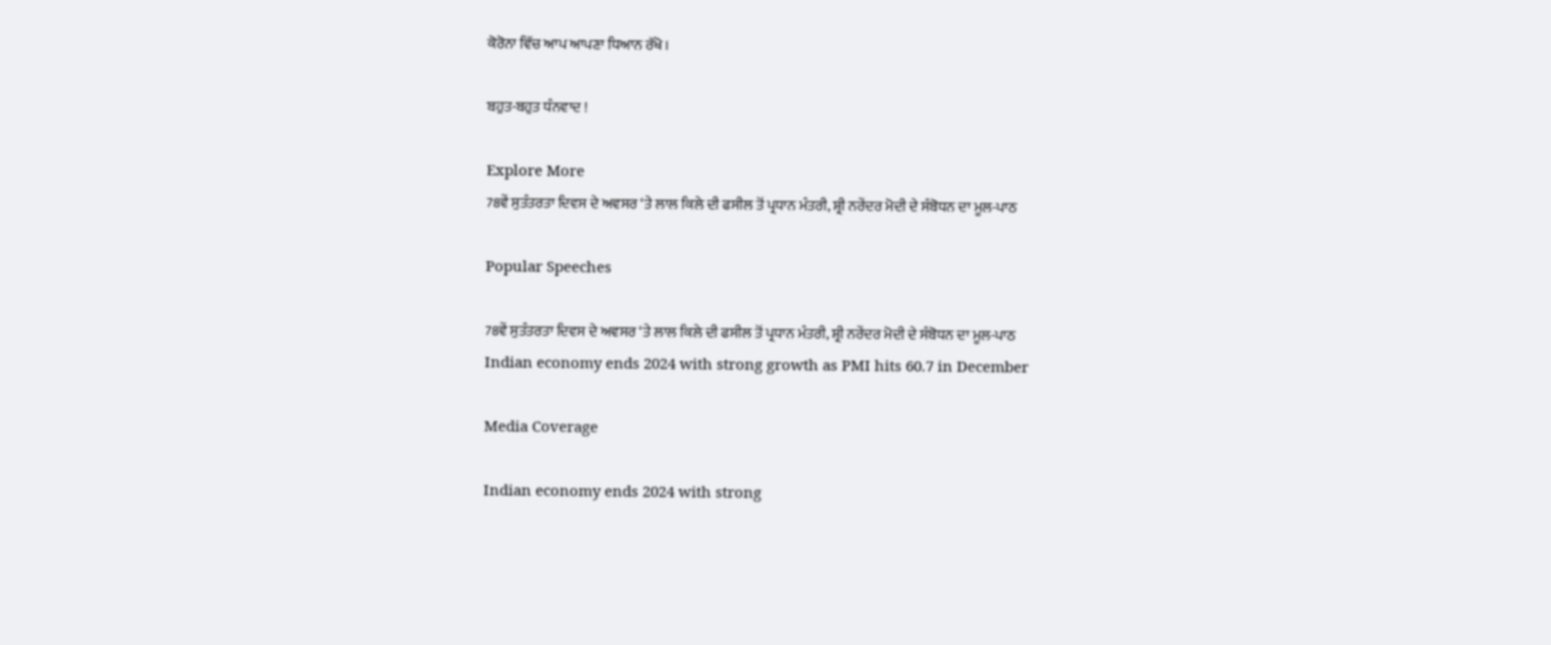ਕੋਰੋਨਾ ਵਿੱਚ ਆਪ ਆਪਣਾ ਧਿਆਨ ਰੱਖੋ।

ਬਹੁਤ-ਬਹੁਤ ਧੰਨਵਾਦ !

Explore More
78ਵੇਂ ਸੁਤੰਤਰਤਾ ਦਿਵਸ ਦੇ ਅਵਸਰ ‘ਤੇ ਲਾਲ ਕਿਲੇ ਦੀ ਫਸੀਲ ਤੋਂ ਪ੍ਰਧਾਨ ਮੰਤਰੀ, ਸ਼੍ਰੀ ਨਰੇਂਦਰ ਮੋਦੀ ਦੇ ਸੰਬੋਧਨ ਦਾ ਮੂਲ-ਪਾਠ

Popular Speeches

78ਵੇਂ ਸੁਤੰਤਰਤਾ ਦਿਵਸ ਦੇ ਅਵਸਰ ‘ਤੇ ਲਾਲ ਕਿਲੇ ਦੀ ਫਸੀਲ ਤੋਂ ਪ੍ਰਧਾਨ ਮੰਤਰੀ, ਸ਼੍ਰੀ ਨਰੇਂਦਰ ਮੋਦੀ ਦੇ ਸੰਬੋਧਨ ਦਾ ਮੂਲ-ਪਾਠ
Indian economy ends 2024 with strong growth as PMI hits 60.7 in December

Media Coverage

Indian economy ends 2024 with strong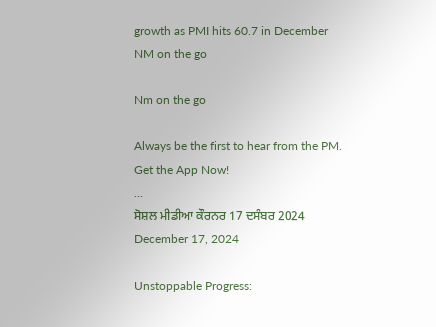growth as PMI hits 60.7 in December
NM on the go

Nm on the go

Always be the first to hear from the PM. Get the App Now!
...
ਸੋਸ਼ਲ ਮੀਡੀਆ ਕੌਰਨਰ 17 ਦਸੰਬਰ 2024
December 17, 2024

Unstoppable Progress: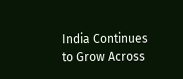India Continues to Grow Across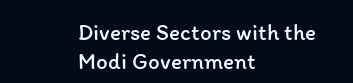Diverse Sectors with the Modi Government